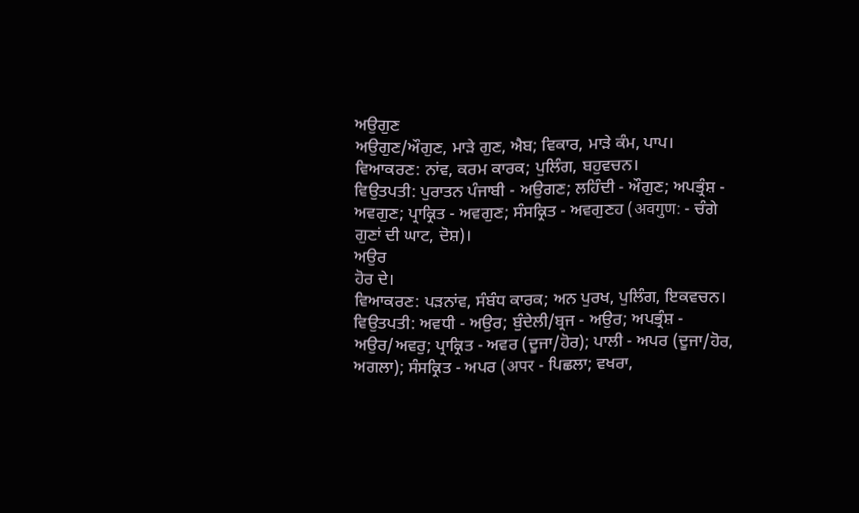ਅਉਗੁਣ
ਅਉਗੁਣ/ਔਗੁਣ, ਮਾੜੇ ਗੁਣ, ਐਬ; ਵਿਕਾਰ, ਮਾੜੇ ਕੰਮ, ਪਾਪ।
ਵਿਆਕਰਣ: ਨਾਂਵ, ਕਰਮ ਕਾਰਕ; ਪੁਲਿੰਗ, ਬਹੁਵਚਨ।
ਵਿਉਤਪਤੀ: ਪੁਰਾਤਨ ਪੰਜਾਬੀ - ਅਉਗਣ; ਲਹਿੰਦੀ - ਔਗੁਣ; ਅਪਭ੍ਰੰਸ਼ - ਅਵਗੁਣ; ਪ੍ਰਾਕ੍ਰਿਤ - ਅਵਗੁਣ; ਸੰਸਕ੍ਰਿਤ - ਅਵਗੁਣਹ (अवगुण: - ਚੰਗੇ ਗੁਣਾਂ ਦੀ ਘਾਟ, ਦੋਸ਼)।
ਅਉਰ
ਹੋਰ ਦੇ।
ਵਿਆਕਰਣ: ਪੜਨਾਂਵ, ਸੰਬੰਧ ਕਾਰਕ; ਅਨ ਪੁਰਖ, ਪੁਲਿੰਗ, ਇਕਵਚਨ।
ਵਿਉਤਪਤੀ: ਅਵਧੀ - ਅਉਰ; ਬੁੰਦੇਲੀ/ਬ੍ਰਜ - ਅਉਰ; ਅਪਭ੍ਰੰਸ਼ - ਅਉਰ/ਅਵਰੁ; ਪ੍ਰਾਕ੍ਰਿਤ - ਅਵਰ (ਦੂਜਾ/ਹੋਰ); ਪਾਲੀ - ਅਪਰ (ਦੂਜਾ/ਹੋਰ, ਅਗਲਾ); ਸੰਸਕ੍ਰਿਤ - ਅਪਰ (अपर - ਪਿਛਲਾ; ਵਖਰਾ,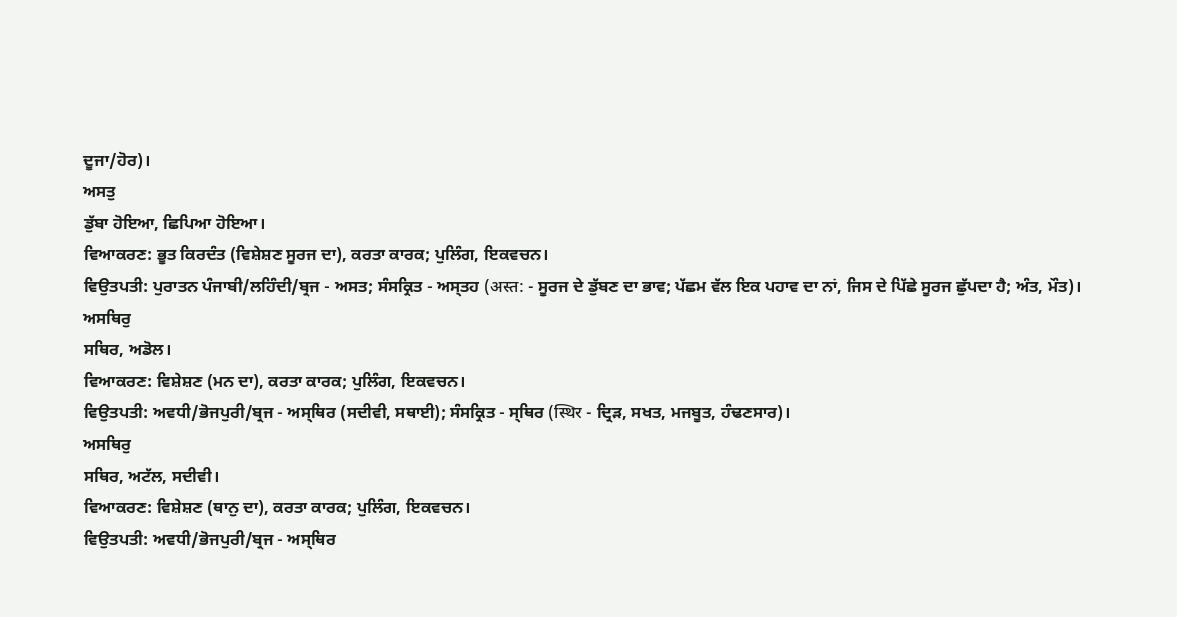ਦੂਜਾ/ਹੋਰ)।
ਅਸਤੁ
ਡੁੱਬਾ ਹੋਇਆ, ਛਿਪਿਆ ਹੋਇਆ।
ਵਿਆਕਰਣ: ਭੂਤ ਕਿਰਦੰਤ (ਵਿਸ਼ੇਸ਼ਣ ਸੂਰਜ ਦਾ), ਕਰਤਾ ਕਾਰਕ; ਪੁਲਿੰਗ, ਇਕਵਚਨ।
ਵਿਉਤਪਤੀ: ਪੁਰਾਤਨ ਪੰਜਾਬੀ/ਲਹਿੰਦੀ/ਬ੍ਰਜ - ਅਸਤ; ਸੰਸਕ੍ਰਿਤ - ਅਸ੍ਤਹ (अस्त: - ਸੂਰਜ ਦੇ ਡੁੱਬਣ ਦਾ ਭਾਵ; ਪੱਛਮ ਵੱਲ ਇਕ ਪਹਾਵ ਦਾ ਨਾਂ, ਜਿਸ ਦੇ ਪਿੱਛੇ ਸੂਰਜ ਛੁੱਪਦਾ ਹੈ; ਅੰਤ, ਮੌਤ)।
ਅਸਥਿਰੁ
ਸਥਿਰ, ਅਡੋਲ।
ਵਿਆਕਰਣ: ਵਿਸ਼ੇਸ਼ਣ (ਮਨ ਦਾ), ਕਰਤਾ ਕਾਰਕ; ਪੁਲਿੰਗ, ਇਕਵਚਨ।
ਵਿਉਤਪਤੀ: ਅਵਧੀ/ਭੋਜਪੁਰੀ/ਬ੍ਰਜ - ਅਸ੍ਥਿਰ (ਸਦੀਵੀ, ਸਥਾਈ); ਸੰਸਕ੍ਰਿਤ - ਸ੍ਥਿਰ (स्थिर - ਦ੍ਰਿੜ, ਸਖਤ, ਮਜਬੂਤ, ਹੰਢਣਸਾਰ)।
ਅਸਥਿਰੁ
ਸਥਿਰ, ਅਟੱਲ, ਸਦੀਵੀ।
ਵਿਆਕਰਣ: ਵਿਸ਼ੇਸ਼ਣ (ਥਾਨੁ ਦਾ), ਕਰਤਾ ਕਾਰਕ; ਪੁਲਿੰਗ, ਇਕਵਚਨ।
ਵਿਉਤਪਤੀ: ਅਵਧੀ/ਭੋਜਪੁਰੀ/ਬ੍ਰਜ - ਅਸ੍ਥਿਰ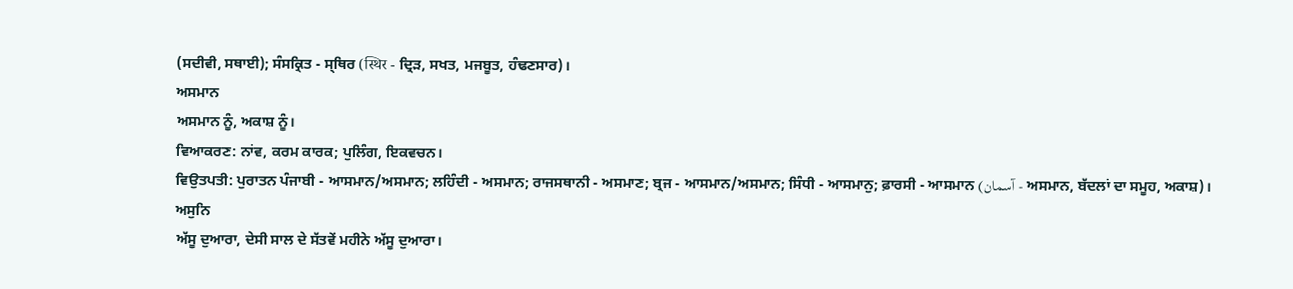(ਸਦੀਵੀ, ਸਥਾਈ); ਸੰਸਕ੍ਰਿਤ - ਸ੍ਥਿਰ (स्थिर - ਦ੍ਰਿੜ, ਸਖਤ, ਮਜਬੂਤ, ਹੰਢਣਸਾਰ)।
ਅਸਮਾਨ
ਅਸਮਾਨ ਨੂੰ, ਅਕਾਸ਼ ਨੂੰ।
ਵਿਆਕਰਣ: ਨਾਂਵ, ਕਰਮ ਕਾਰਕ; ਪੁਲਿੰਗ, ਇਕਵਚਨ।
ਵਿਉਤਪਤੀ: ਪੁਰਾਤਨ ਪੰਜਾਬੀ - ਆਸਮਾਨ/ਅਸਮਾਨ; ਲਹਿੰਦੀ - ਅਸਮਾਨ; ਰਾਜਸਥਾਨੀ - ਅਸਮਾਣ; ਬ੍ਰਜ - ਆਸਮਾਨ/ਅਸਮਾਨ; ਸਿੰਧੀ - ਆਸਮਾਨੁ; ਫ਼ਾਰਸੀ - ਆਸਮਾਨ (آسمان - ਅਸਮਾਨ, ਬੱਦਲਾਂ ਦਾ ਸਮੂਹ, ਅਕਾਸ਼)।
ਅਸੁਨਿ
ਅੱਸੂ ਦੁਆਰਾ, ਦੇਸੀ ਸਾਲ ਦੇ ਸੱਤਵੇਂ ਮਹੀਨੇ ਅੱਸੂ ਦੁਆਰਾ।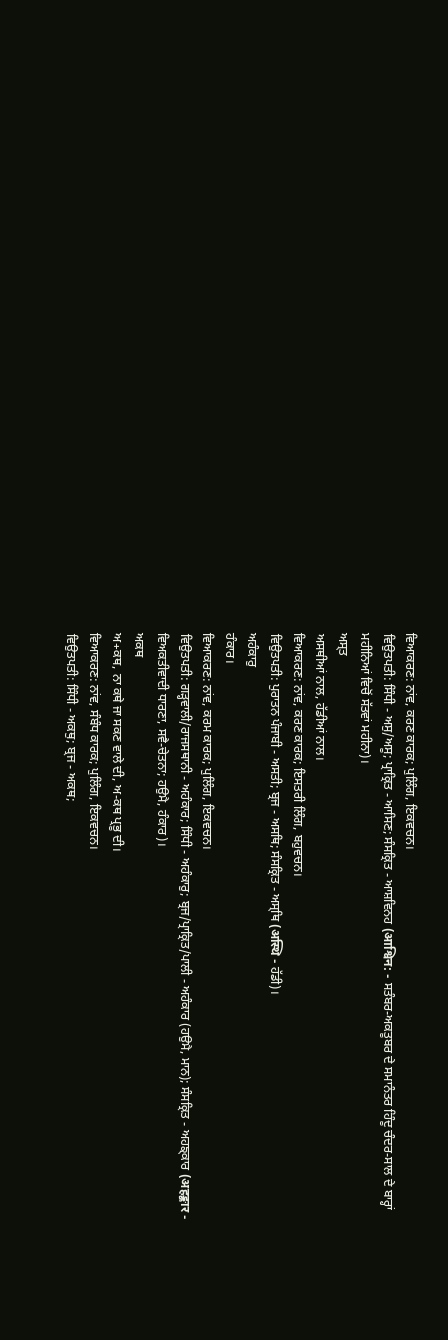ਵਿਆਕਰਣ: ਨਾਂਵ, ਕਰਣ ਕਾਰਕ; ਪੁਲਿੰਗ, ਇਕਵਚਨ।
ਵਿਉਤਪਤੀ: ਸਿੰਧੀ - ਅਸੁ/ਅਸੂ; ਪ੍ਰਾਕ੍ਰਿਤ - ਆਸਿਣ; ਸੰਸਕ੍ਰਿਤ - ਆਸ਼ਵਿਨਹ (आश्विन: - ਸਤੰਬਰ-ਅਕਤੂਬਰ ਦੇ ਸਮਾਨੰਤਰ ਹਿੰਦੂ ਚੰਦਰ-ਸਾਲ ਦੇ ਬਾਰ੍ਹਾਂ ਮਹੀਨਿਆਂ ਵਿਚੋਂ ਸੱਤਵਾਂ ਮਹੀਨਾ)।
ਅਸ੍ਤ
ਅਸਥੀਆਂ ਨਾਲ, ਹੱਡੀਆਂ ਨਾਲ।
ਵਿਆਕਰਣ: ਨਾਂਵ, ਕਰਣ ਕਾਰਕ; ਇਸਤਰੀ ਲਿੰਗ, ਬਹੁਵਚਨ।
ਵਿਉਤਪਤੀ: ਪੁਰਾਤਨ ਪੰਜਾਬੀ - ਅਸਤੀ; ਬ੍ਰਜ - ਅਸਥਿ; ਸੰਸਕ੍ਰਿਤ - ਅਸ੍ਥਿ (अस्थि - ਹੱਡੀ)।
ਅਹੰਕਾਰੁ
ਹੰਕਾਰ।
ਵਿਆਕਰਣ: ਨਾਂਵ, ਕਰਮ ਕਾਰਕ; ਪੁਲਿੰਗ, ਇਕਵਚਨ।
ਵਿਉਤਪਤੀ: ਗੜ੍ਹਵਾਲੀ/ਰਾਜਸਥਾਨੀ - ਅਹੰਕਾਰ; ਸਿੰਧੀ - ਅਹੰਕਾਰੁ; ਬ੍ਰਜ/ਪ੍ਰਾਕ੍ਰਿਤ/ਪਾਲੀ - ਅਹੰਕਾਰ (ਹਉਮੈ, ਮਾਨ); ਸੰਸਕ੍ਰਿਤ - ਅਹਙ੍ਕਾਰ (अहङ्कार - ਵਿਅਕਤੀਵਾਦੀ ਧਾਰਣਾ, ਸਵੈ-ਚੇਤਨਾ; ਹਉਮੈ, ਹੰਕਾਰ)।
ਅਕਥ
ਅ+ਕਥ, ਨਾ ਕਥੇ ਜਾ ਸਕਣ ਵਾਲੇ ਦੀ, ਅ-ਕਥ ਪ੍ਰਭੂ ਦੀ।
ਵਿਆਕਰਣ: ਨਾਂਵ, ਸੰਬੰਧ ਕਾਰਕ; ਪੁਲਿੰਗ, ਇਕਵਚਨ।
ਵਿਉਤਪਤੀ: ਸਿੰਧੀ - ਅਕਥੁ; ਬ੍ਰਜ - ਅਕਥ;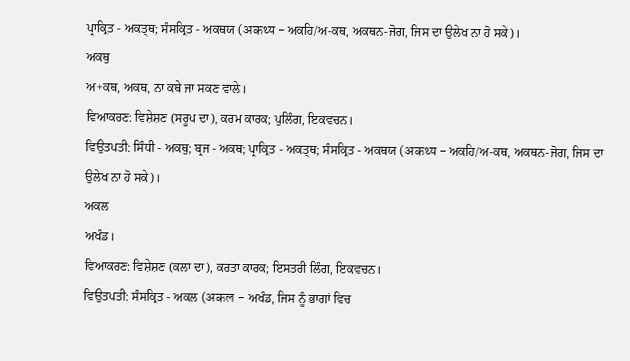ਪ੍ਰਾਕ੍ਰਿਤ - ਅਕਤ੍ਥ; ਸੰਸਕ੍ਰਿਤ - ਅਕਥਯ (अकथ्य - ਅਕਹਿ/ਅ-ਕਥ, ਅਕਥਨ-ਜੋਗ, ਜਿਸ ਦਾ ਉਲੇਖ ਨਾ ਹੋ ਸਕੇ)।
ਅਕਥੁ
ਅ+ਕਥ, ਅਕਥ, ਨਾ ਕਥੇ ਜਾ ਸਕਣ ਵਾਲੇ।
ਵਿਆਕਰਣ: ਵਿਸ਼ੇਸ਼ਣ (ਸਰੂਪ ਦਾ), ਕਰਮ ਕਾਰਕ; ਪੁਲਿੰਗ, ਇਕਵਚਨ।
ਵਿਉਤਪਤੀ: ਸਿੰਧੀ - ਅਕਥੁ; ਬ੍ਰਜ - ਅਕਥ; ਪ੍ਰਾਕ੍ਰਿਤ - ਅਕਤ੍ਥ; ਸੰਸਕ੍ਰਿਤ - ਅਕਥਯ (अकथ्य - ਅਕਹਿ/ਅ-ਕਥ, ਅਕਥਨ-ਜੋਗ, ਜਿਸ ਦਾ ਉਲੇਖ ਨਾ ਹੋ ਸਕੇ)।
ਅਕਲ
ਅਖੰਡ।
ਵਿਆਕਰਣ: ਵਿਸ਼ੇਸ਼ਣ (ਕਲਾ ਦਾ), ਕਰਤਾ ਕਾਰਕ; ਇਸਤਰੀ ਲਿੰਗ, ਇਕਵਚਨ।
ਵਿਉਤਪਤੀ: ਸੰਸਕ੍ਰਿਤ - ਅਕਲ (अकल - ਅਖੰਡ, ਜਿਸ ਨੂੰ ਭਾਗਾਂ ਵਿਚ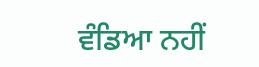ਵੰਡਿਆ ਨਹੀਂ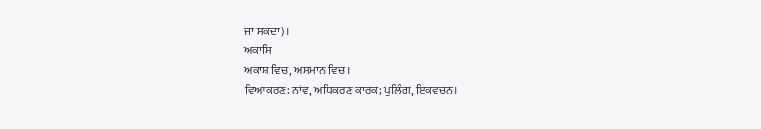ਜਾ ਸਕਦਾ)।
ਅਕਾਸਿ
ਅਕਾਸ਼ ਵਿਚ, ਅਸਮਾਨ ਵਿਚ।
ਵਿਆਕਰਣ: ਨਾਂਵ, ਅਧਿਕਰਣ ਕਾਰਕ; ਪੁਲਿੰਗ, ਇਕਵਚਨ।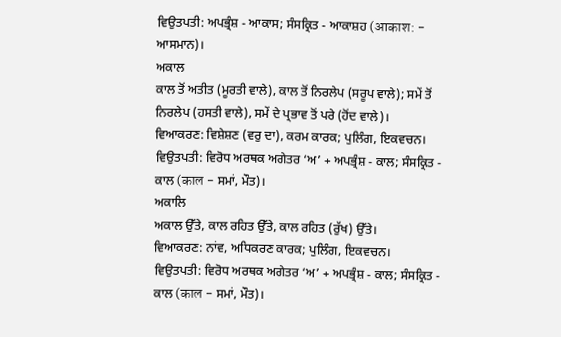ਵਿਉਤਪਤੀ: ਅਪਭ੍ਰੰਸ਼ - ਆਕਾਸ; ਸੰਸਕ੍ਰਿਤ - ਆਕਾਸ਼ਹ (आकाश: - ਆਸਮਾਨ)।
ਅਕਾਲ
ਕਾਲ ਤੋਂ ਅਤੀਤ (ਮੂਰਤੀ ਵਾਲੇ), ਕਾਲ ਤੋਂ ਨਿਰਲੇਪ (ਸਰੂਪ ਵਾਲੇ); ਸਮੇਂ ਤੋਂ ਨਿਰਲੇਪ (ਹਸਤੀ ਵਾਲੇ), ਸਮੇਂ ਦੇ ਪ੍ਰਭਾਵ ਤੋਂ ਪਰੇ (ਹੋਂਦ ਵਾਲੇ)।
ਵਿਆਕਰਣ: ਵਿਸ਼ੇਸ਼ਣ (ਵਰੁ ਦਾ), ਕਰਮ ਕਾਰਕ; ਪੁਲਿੰਗ, ਇਕਵਚਨ।
ਵਿਉਤਪਤੀ: ਵਿਰੋਧ ਅਰਥਕ ਅਗੇਤਰ ‘ਅ’ + ਅਪਭ੍ਰੰਸ਼ - ਕਾਲ; ਸੰਸਕ੍ਰਿਤ - ਕਾਲ (काल - ਸਮਾਂ, ਮੌਤ)।
ਅਕਾਲਿ
ਅਕਾਲ ਉੱਤੇ, ਕਾਲ ਰਹਿਤ ਉੱਤੇ, ਕਾਲ ਰਹਿਤ (ਰੁੱਖ) ਉੱਤੇ।
ਵਿਆਕਰਣ: ਨਾਂਵ, ਅਧਿਕਰਣ ਕਾਰਕ; ਪੁਲਿੰਗ, ਇਕਵਚਨ।
ਵਿਉਤਪਤੀ: ਵਿਰੋਧ ਅਰਥਕ ਅਗੇਤਰ ‘ਅ’ + ਅਪਭ੍ਰੰਸ਼ - ਕਾਲ; ਸੰਸਕ੍ਰਿਤ - ਕਾਲ (काल - ਸਮਾਂ, ਮੌਤ)।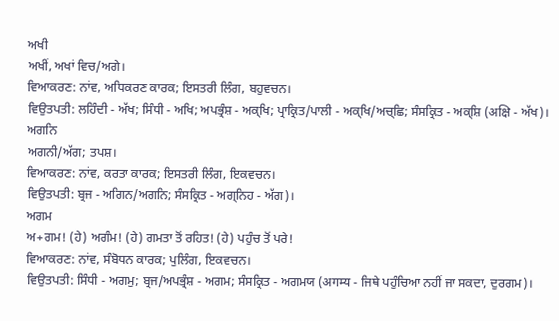ਅਖੀ
ਅਖੀਂ, ਅਖਾਂ ਵਿਚ/ਅਗੇ।
ਵਿਆਕਰਣ: ਨਾਂਵ, ਅਧਿਕਰਣ ਕਾਰਕ; ਇਸਤਰੀ ਲਿੰਗ, ਬਹੁਵਚਨ।
ਵਿਉਤਪਤੀ: ਲਹਿੰਦੀ - ਅੱਖ; ਸਿੰਧੀ - ਅਖਿ; ਅਪਭ੍ਰੰਸ਼ - ਅਕ੍ਖਿ; ਪ੍ਰਾਕ੍ਰਿਤ/ਪਾਲੀ - ਅਕ੍ਖਿ/ਅਚ੍ਛਿ; ਸੰਸਕ੍ਰਿਤ - ਅਕ੍ਸ਼ਿ (अक्षि - ਅੱਖ)।
ਅਗਨਿ
ਅਗਨੀ/ਅੱਗ; ਤਪਸ਼।
ਵਿਆਕਰਣ: ਨਾਂਵ, ਕਰਤਾ ਕਾਰਕ; ਇਸਤਰੀ ਲਿੰਗ, ਇਕਵਚਨ।
ਵਿਉਤਪਤੀ: ਬ੍ਰਜ - ਅਗਿਨ/ਅਗਨਿ; ਸੰਸਕ੍ਰਿਤ - ਅਗ੍ਨਿਹ - ਅੱਗ)।
ਅਗਮ
ਅ+ਗਮ! (ਹੇ) ਅਗੰਮ! (ਹੇ) ਗਮਤਾ ਤੋਂ ਰਹਿਤ! (ਹੇ) ਪਹੁੰਚ ਤੋਂ ਪਰੇ!
ਵਿਆਕਰਣ: ਨਾਂਵ, ਸੰਬੋਧਨ ਕਾਰਕ; ਪੁਲਿੰਗ, ਇਕਵਚਨ।
ਵਿਉਤਪਤੀ: ਸਿੰਧੀ - ਅਗਮੁ; ਬ੍ਰਜ/ਅਪਭ੍ਰੰਸ਼ - ਅਗਮ; ਸੰਸਕ੍ਰਿਤ - ਅਗਮਯ (अगम्य - ਜਿਥੇ ਪਹੁੰਚਿਆ ਨਹੀਂ ਜਾ ਸਕਦਾ, ਦੁਰਗਮ)।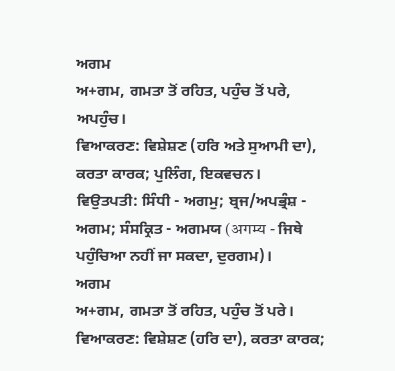ਅਗਮ
ਅ+ਗਮ, ਗਮਤਾ ਤੋਂ ਰਹਿਤ, ਪਹੁੰਚ ਤੋਂ ਪਰੇ, ਅਪਹੁੰਚ।
ਵਿਆਕਰਣ: ਵਿਸ਼ੇਸ਼ਣ (ਹਰਿ ਅਤੇ ਸੁਆਮੀ ਦਾ), ਕਰਤਾ ਕਾਰਕ; ਪੁਲਿੰਗ, ਇਕਵਚਨ।
ਵਿਉਤਪਤੀ: ਸਿੰਧੀ - ਅਗਮੁ; ਬ੍ਰਜ/ਅਪਭ੍ਰੰਸ਼ - ਅਗਮ; ਸੰਸਕ੍ਰਿਤ - ਅਗਮਯ (अगम्य - ਜਿਥੇ ਪਹੁੰਚਿਆ ਨਹੀਂ ਜਾ ਸਕਦਾ, ਦੁਰਗਮ)।
ਅਗਮ
ਅ+ਗਮ, ਗਮਤਾ ਤੋਂ ਰਹਿਤ, ਪਹੁੰਚ ਤੋਂ ਪਰੇ।
ਵਿਆਕਰਣ: ਵਿਸ਼ੇਸ਼ਣ (ਹਰਿ ਦਾ), ਕਰਤਾ ਕਾਰਕ;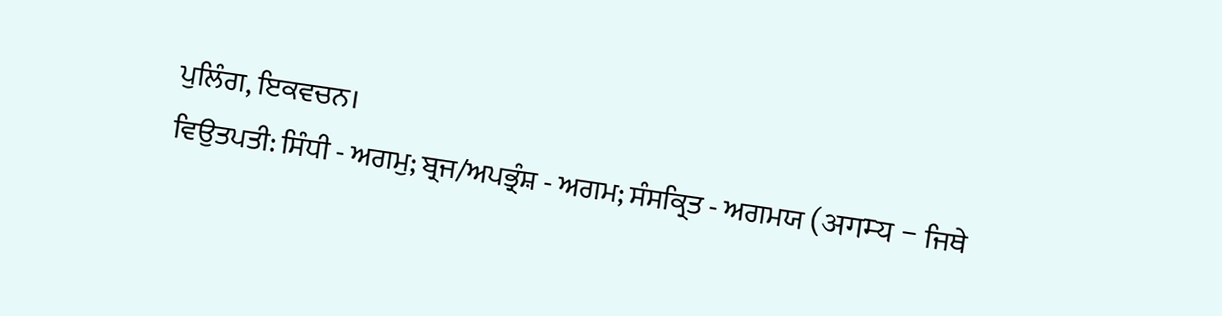ਪੁਲਿੰਗ, ਇਕਵਚਨ।
ਵਿਉਤਪਤੀ: ਸਿੰਧੀ - ਅਗਮੁ; ਬ੍ਰਜ/ਅਪਭ੍ਰੰਸ਼ - ਅਗਮ; ਸੰਸਕ੍ਰਿਤ - ਅਗਮਯ (अगम्य - ਜਿਥੇ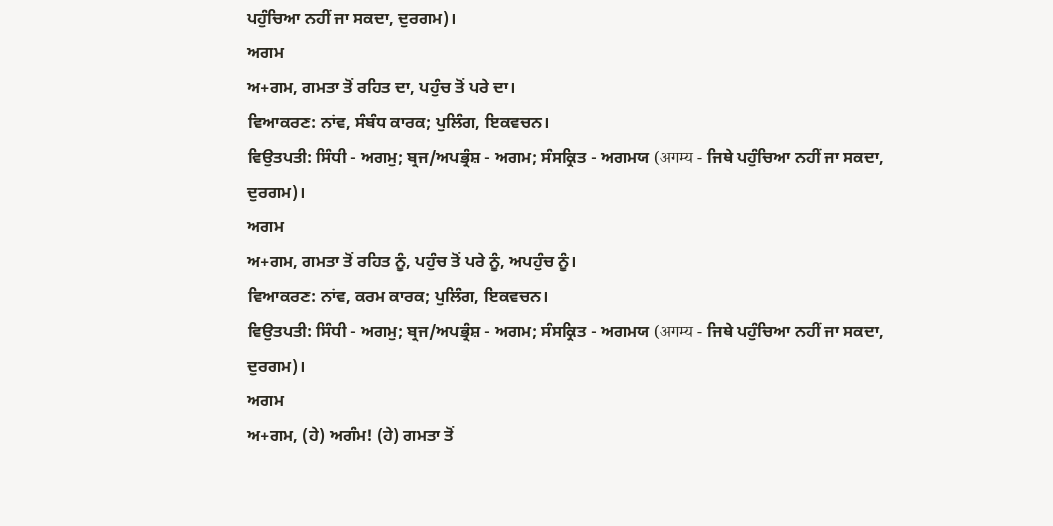ਪਹੁੰਚਿਆ ਨਹੀਂ ਜਾ ਸਕਦਾ, ਦੁਰਗਮ)।
ਅਗਮ
ਅ+ਗਮ, ਗਮਤਾ ਤੋਂ ਰਹਿਤ ਦਾ, ਪਹੁੰਚ ਤੋਂ ਪਰੇ ਦਾ।
ਵਿਆਕਰਣ: ਨਾਂਵ, ਸੰਬੰਧ ਕਾਰਕ; ਪੁਲਿੰਗ, ਇਕਵਚਨ।
ਵਿਉਤਪਤੀ: ਸਿੰਧੀ - ਅਗਮੁ; ਬ੍ਰਜ/ਅਪਭ੍ਰੰਸ਼ - ਅਗਮ; ਸੰਸਕ੍ਰਿਤ - ਅਗਮਯ (अगम्य - ਜਿਥੇ ਪਹੁੰਚਿਆ ਨਹੀਂ ਜਾ ਸਕਦਾ, ਦੁਰਗਮ)।
ਅਗਮ
ਅ+ਗਮ, ਗਮਤਾ ਤੋਂ ਰਹਿਤ ਨੂੰ, ਪਹੁੰਚ ਤੋਂ ਪਰੇ ਨੂੰ, ਅਪਹੁੰਚ ਨੂੰ।
ਵਿਆਕਰਣ: ਨਾਂਵ, ਕਰਮ ਕਾਰਕ; ਪੁਲਿੰਗ, ਇਕਵਚਨ।
ਵਿਉਤਪਤੀ: ਸਿੰਧੀ - ਅਗਮੁ; ਬ੍ਰਜ/ਅਪਭ੍ਰੰਸ਼ - ਅਗਮ; ਸੰਸਕ੍ਰਿਤ - ਅਗਮਯ (अगम्य - ਜਿਥੇ ਪਹੁੰਚਿਆ ਨਹੀਂ ਜਾ ਸਕਦਾ, ਦੁਰਗਮ)।
ਅਗਮ
ਅ+ਗਮ, (ਹੇ) ਅਗੰਮ! (ਹੇ) ਗਮਤਾ ਤੋਂ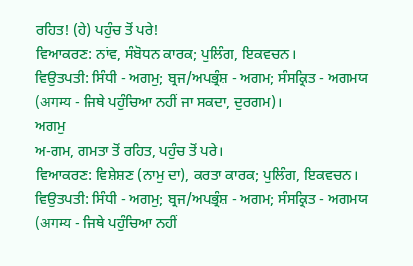ਰਹਿਤ! (ਹੇ) ਪਹੁੰਚ ਤੋਂ ਪਰੇ!
ਵਿਆਕਰਣ: ਨਾਂਵ, ਸੰਬੋਧਨ ਕਾਰਕ; ਪੁਲਿੰਗ, ਇਕਵਚਨ।
ਵਿਉਤਪਤੀ: ਸਿੰਧੀ - ਅਗਮੁ; ਬ੍ਰਜ/ਅਪਭ੍ਰੰਸ਼ - ਅਗਮ; ਸੰਸਕ੍ਰਿਤ - ਅਗਮਯ (अगम्य - ਜਿਥੇ ਪਹੁੰਚਿਆ ਨਹੀਂ ਜਾ ਸਕਦਾ, ਦੁਰਗਮ)।
ਅਗਮੁ
ਅ-ਗਮ, ਗਮਤਾ ਤੋਂ ਰਹਿਤ, ਪਹੁੰਚ ਤੋਂ ਪਰੇ।
ਵਿਆਕਰਣ: ਵਿਸ਼ੇਸ਼ਣ (ਨਾਮੁ ਦਾ), ਕਰਤਾ ਕਾਰਕ; ਪੁਲਿੰਗ, ਇਕਵਚਨ।
ਵਿਉਤਪਤੀ: ਸਿੰਧੀ - ਅਗਮੁ; ਬ੍ਰਜ/ਅਪਭ੍ਰੰਸ਼ - ਅਗਮ; ਸੰਸਕ੍ਰਿਤ - ਅਗਮਯ (अगम्य - ਜਿਥੇ ਪਹੁੰਚਿਆ ਨਹੀਂ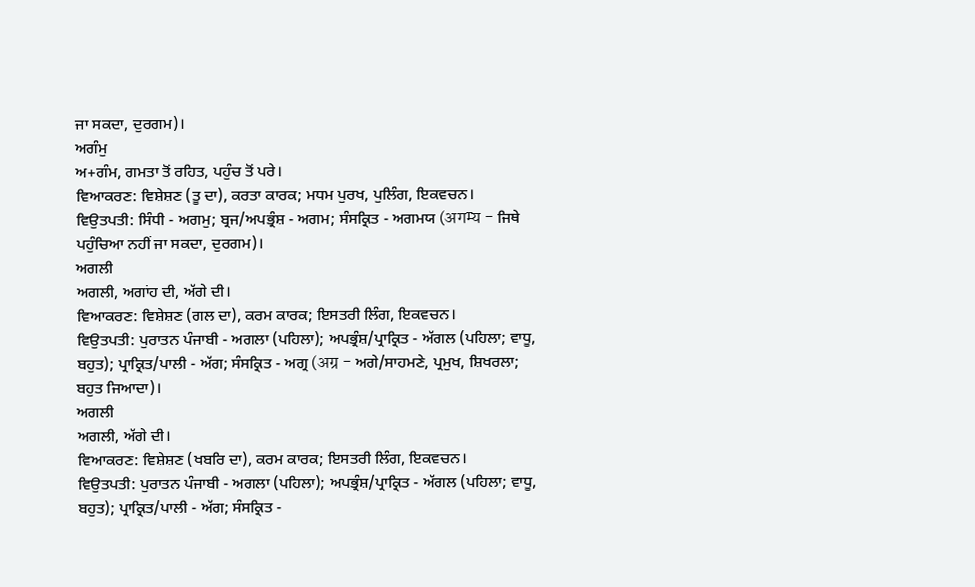ਜਾ ਸਕਦਾ, ਦੁਰਗਮ)।
ਅਗੰਮੁ
ਅ+ਗੰਮ, ਗਮਤਾ ਤੋਂ ਰਹਿਤ, ਪਹੁੰਚ ਤੋਂ ਪਰੇ।
ਵਿਆਕਰਣ: ਵਿਸ਼ੇਸ਼ਣ (ਤੂ ਦਾ), ਕਰਤਾ ਕਾਰਕ; ਮਧਮ ਪੁਰਖ, ਪੁਲਿੰਗ, ਇਕਵਚਨ।
ਵਿਉਤਪਤੀ: ਸਿੰਧੀ - ਅਗਮੁ; ਬ੍ਰਜ/ਅਪਭ੍ਰੰਸ਼ - ਅਗਮ; ਸੰਸਕ੍ਰਿਤ - ਅਗਮਯ (अगम्य - ਜਿਥੇ ਪਹੁੰਚਿਆ ਨਹੀਂ ਜਾ ਸਕਦਾ, ਦੁਰਗਮ)।
ਅਗਲੀ
ਅਗਲੀ, ਅਗਾਂਹ ਦੀ, ਅੱਗੇ ਦੀ।
ਵਿਆਕਰਣ: ਵਿਸ਼ੇਸ਼ਣ (ਗਲ ਦਾ), ਕਰਮ ਕਾਰਕ; ਇਸਤਰੀ ਲਿੰਗ, ਇਕਵਚਨ।
ਵਿਉਤਪਤੀ: ਪੁਰਾਤਨ ਪੰਜਾਬੀ - ਅਗਲਾ (ਪਹਿਲਾ); ਅਪਭ੍ਰੰਸ਼/ਪ੍ਰਾਕ੍ਰਿਤ - ਅੱਗਲ (ਪਹਿਲਾ; ਵਾਧੂ, ਬਹੁਤ); ਪ੍ਰਾਕ੍ਰਿਤ/ਪਾਲੀ - ਅੱਗ; ਸੰਸਕ੍ਰਿਤ - ਅਗ੍ਰ (अग्र - ਅਗੇ/ਸਾਹਮਣੇ, ਪ੍ਰਮੁਖ, ਸ਼ਿਖਰਲਾ; ਬਹੁਤ ਜਿਆਦਾ)।
ਅਗਲੀ
ਅਗਲੀ, ਅੱਗੇ ਦੀ।
ਵਿਆਕਰਣ: ਵਿਸ਼ੇਸ਼ਣ (ਖਬਰਿ ਦਾ), ਕਰਮ ਕਾਰਕ; ਇਸਤਰੀ ਲਿੰਗ, ਇਕਵਚਨ।
ਵਿਉਤਪਤੀ: ਪੁਰਾਤਨ ਪੰਜਾਬੀ - ਅਗਲਾ (ਪਹਿਲਾ); ਅਪਭ੍ਰੰਸ਼/ਪ੍ਰਾਕ੍ਰਿਤ - ਅੱਗਲ (ਪਹਿਲਾ; ਵਾਧੂ, ਬਹੁਤ); ਪ੍ਰਾਕ੍ਰਿਤ/ਪਾਲੀ - ਅੱਗ; ਸੰਸਕ੍ਰਿਤ -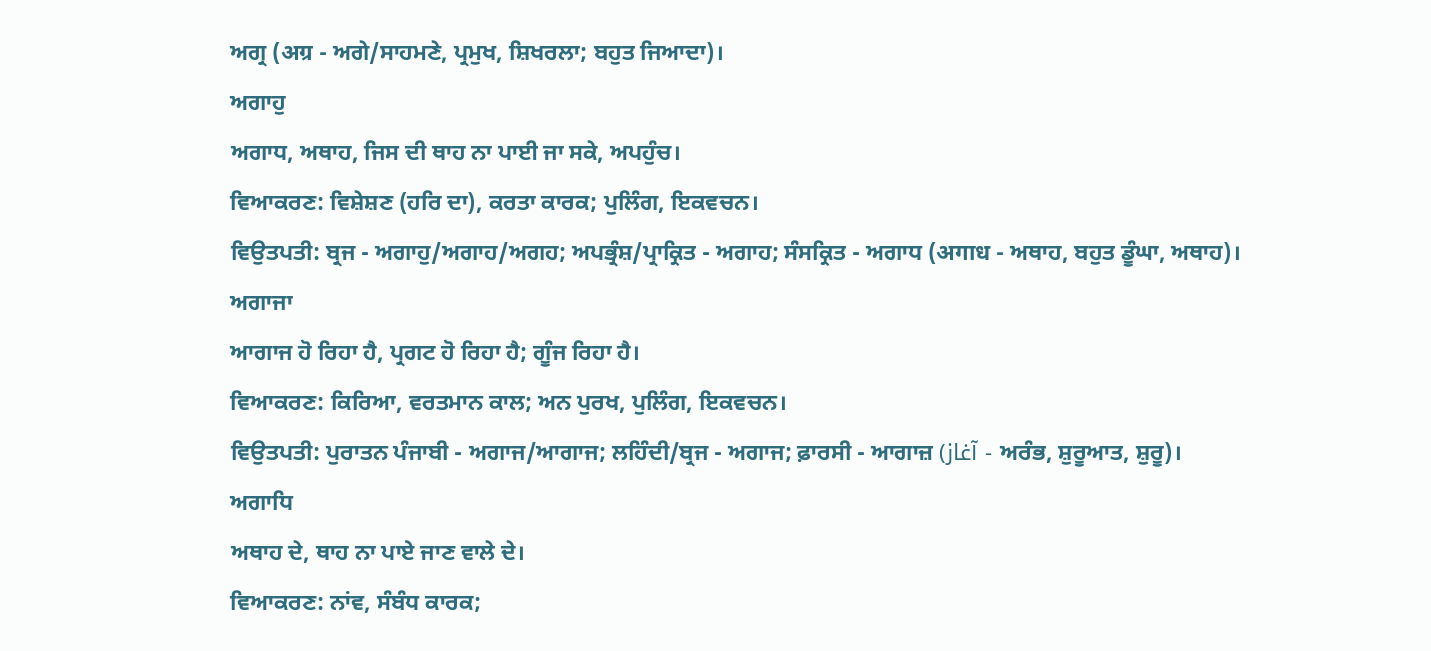ਅਗ੍ਰ (अग्र - ਅਗੇ/ਸਾਹਮਣੇ, ਪ੍ਰਮੁਖ, ਸ਼ਿਖਰਲਾ; ਬਹੁਤ ਜਿਆਦਾ)।
ਅਗਾਹੁ
ਅਗਾਧ, ਅਥਾਹ, ਜਿਸ ਦੀ ਥਾਹ ਨਾ ਪਾਈ ਜਾ ਸਕੇ, ਅਪਹੁੰਚ।
ਵਿਆਕਰਣ: ਵਿਸ਼ੇਸ਼ਣ (ਹਰਿ ਦਾ), ਕਰਤਾ ਕਾਰਕ; ਪੁਲਿੰਗ, ਇਕਵਚਨ।
ਵਿਉਤਪਤੀ: ਬ੍ਰਜ - ਅਗਾਹੁ/ਅਗਾਹ/ਅਗਹ; ਅਪਭ੍ਰੰਸ਼/ਪ੍ਰਾਕ੍ਰਿਤ - ਅਗਾਹ; ਸੰਸਕ੍ਰਿਤ - ਅਗਾਧ (अगाध - ਅਥਾਹ, ਬਹੁਤ ਡੂੰਘਾ, ਅਥਾਹ)।
ਅਗਾਜਾ
ਆਗਾਜ ਹੋ ਰਿਹਾ ਹੈ, ਪ੍ਰਗਟ ਹੋ ਰਿਹਾ ਹੈ; ਗੂੰਜ ਰਿਹਾ ਹੈ।
ਵਿਆਕਰਣ: ਕਿਰਿਆ, ਵਰਤਮਾਨ ਕਾਲ; ਅਨ ਪੁਰਖ, ਪੁਲਿੰਗ, ਇਕਵਚਨ।
ਵਿਉਤਪਤੀ: ਪੁਰਾਤਨ ਪੰਜਾਬੀ - ਅਗਾਜ/ਆਗਾਜ; ਲਹਿੰਦੀ/ਬ੍ਰਜ - ਅਗਾਜ; ਫ਼ਾਰਸੀ - ਆਗਾਜ਼ (آغاز - ਅਰੰਭ, ਸ਼ੁਰੂਆਤ, ਸ਼ੁਰੂ)।
ਅਗਾਧਿ
ਅਥਾਹ ਦੇ, ਥਾਹ ਨਾ ਪਾਏ ਜਾਣ ਵਾਲੇ ਦੇ।
ਵਿਆਕਰਣ: ਨਾਂਵ, ਸੰਬੰਧ ਕਾਰਕ;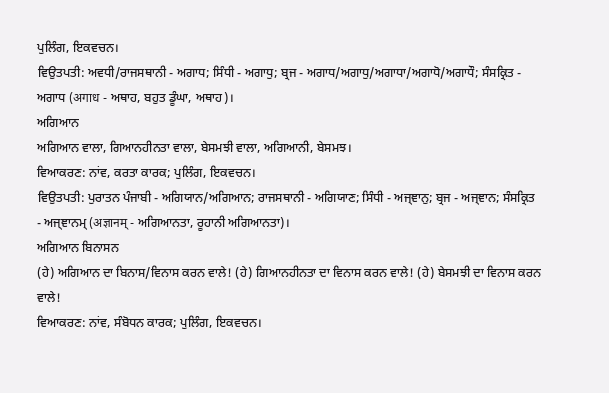ਪੁਲਿੰਗ, ਇਕਵਚਨ।
ਵਿਉਤਪਤੀ: ਅਵਧੀ/ਰਾਜਸਥਾਨੀ - ਅਗਾਧ; ਸਿੰਧੀ - ਅਗਾਧੁ; ਬ੍ਰਜ - ਅਗਾਧ/ਅਗਾਧੁ/ਅਗਾਧਾ/ਅਗਾਧੋ/ਅਗਾਧੌ; ਸੰਸਕ੍ਰਿਤ - ਅਗਾਧ (अगाध - ਅਥਾਹ, ਬਹੁਤ ਡੂੰਘਾ, ਅਥਾਹ)।
ਅਗਿਆਨ
ਅਗਿਆਨ ਵਾਲਾ, ਗਿਆਨਹੀਨਤਾ ਵਾਲਾ, ਬੇਸਮਝੀ ਵਾਲਾ, ਅਗਿਆਨੀ, ਬੇਸਮਝ।
ਵਿਆਕਰਣ: ਨਾਂਵ, ਕਰਤਾ ਕਾਰਕ; ਪੁਲਿੰਗ, ਇਕਵਚਨ।
ਵਿਉਤਪਤੀ: ਪੁਰਾਤਨ ਪੰਜਾਬੀ - ਅਗਿਯਾਨ/ਅਗਿਆਨ; ਰਾਜਸਥਾਨੀ - ਅਗਿਯਾਣ; ਸਿੰਧੀ - ਅਜ੍ਞਾਨੁ; ਬ੍ਰਜ - ਅਜ੍ਞਾਨ; ਸੰਸਕ੍ਰਿਤ - ਅਜ੍ਞਾਨਮ੍ (अज्ञानम् - ਅਗਿਆਨਤਾ, ਰੂਹਾਨੀ ਅਗਿਆਨਤਾ)।
ਅਗਿਆਨ ਬਿਨਾਸਨ
(ਹੇ) ਅਗਿਆਨ ਦਾ ਬਿਨਾਸ/ਵਿਨਾਸ ਕਰਨ ਵਾਲੇ! (ਹੇ) ਗਿਆਨਹੀਨਤਾ ਦਾ ਵਿਨਾਸ ਕਰਨ ਵਾਲੇ! (ਹੇ) ਬੇਸਮਝੀ ਦਾ ਵਿਨਾਸ ਕਰਨ ਵਾਲੇ!
ਵਿਆਕਰਣ: ਨਾਂਵ, ਸੰਬੋਧਨ ਕਾਰਕ; ਪੁਲਿੰਗ, ਇਕਵਚਨ।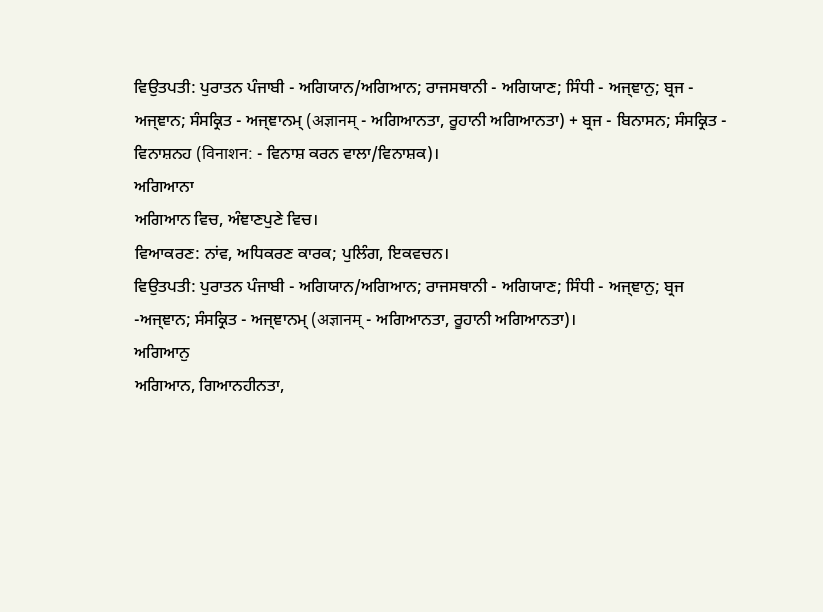ਵਿਉਤਪਤੀ: ਪੁਰਾਤਨ ਪੰਜਾਬੀ - ਅਗਿਯਾਨ/ਅਗਿਆਨ; ਰਾਜਸਥਾਨੀ - ਅਗਿਯਾਣ; ਸਿੰਧੀ - ਅਜ੍ਞਾਨੁ; ਬ੍ਰਜ - ਅਜ੍ਞਾਨ; ਸੰਸਕ੍ਰਿਤ - ਅਜ੍ਞਾਨਮ੍ (अज्ञानम् - ਅਗਿਆਨਤਾ, ਰੂਹਾਨੀ ਅਗਿਆਨਤਾ) + ਬ੍ਰਜ - ਬਿਨਾਸਨ; ਸੰਸਕ੍ਰਿਤ - ਵਿਨਾਸ਼ਨਹ (विनाशन: - ਵਿਨਾਸ਼ ਕਰਨ ਵਾਲਾ/ਵਿਨਾਸ਼ਕ)।
ਅਗਿਆਨਾ
ਅਗਿਆਨ ਵਿਚ, ਅੰਞਾਣਪੁਣੇ ਵਿਚ।
ਵਿਆਕਰਣ: ਨਾਂਵ, ਅਧਿਕਰਣ ਕਾਰਕ; ਪੁਲਿੰਗ, ਇਕਵਚਨ।
ਵਿਉਤਪਤੀ: ਪੁਰਾਤਨ ਪੰਜਾਬੀ - ਅਗਿਯਾਨ/ਅਗਿਆਨ; ਰਾਜਸਥਾਨੀ - ਅਗਿਯਾਣ; ਸਿੰਧੀ - ਅਜ੍ਞਾਨੁ; ਬ੍ਰਜ -ਅਜ੍ਞਾਨ; ਸੰਸਕ੍ਰਿਤ - ਅਜ੍ਞਾਨਮ੍ (अज्ञानम् - ਅਗਿਆਨਤਾ, ਰੂਹਾਨੀ ਅਗਿਆਨਤਾ)।
ਅਗਿਆਨੁ
ਅਗਿਆਨ, ਗਿਆਨਹੀਨਤਾ,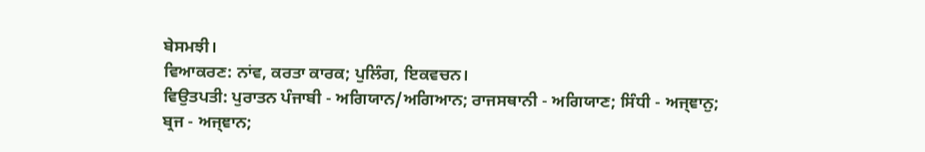ਬੇਸਮਝੀ।
ਵਿਆਕਰਣ: ਨਾਂਵ, ਕਰਤਾ ਕਾਰਕ; ਪੁਲਿੰਗ, ਇਕਵਚਨ।
ਵਿਉਤਪਤੀ: ਪੁਰਾਤਨ ਪੰਜਾਬੀ - ਅਗਿਯਾਨ/ਅਗਿਆਨ; ਰਾਜਸਥਾਨੀ - ਅਗਿਯਾਣ; ਸਿੰਧੀ - ਅਜ੍ਞਾਨੁ; ਬ੍ਰਜ - ਅਜ੍ਞਾਨ;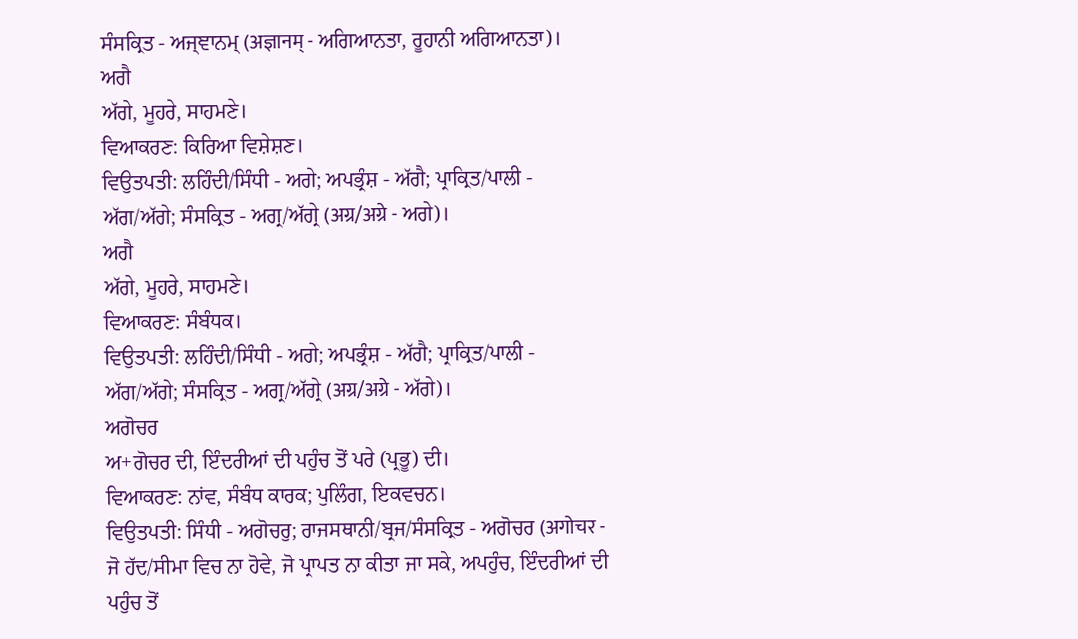ਸੰਸਕ੍ਰਿਤ - ਅਜ੍ਞਾਨਮ੍ (अज्ञानम् - ਅਗਿਆਨਤਾ, ਰੂਹਾਨੀ ਅਗਿਆਨਤਾ)।
ਅਗੈ
ਅੱਗੇ, ਮੂਹਰੇ, ਸਾਹਮਣੇ।
ਵਿਆਕਰਣ: ਕਿਰਿਆ ਵਿਸ਼ੇਸ਼ਣ।
ਵਿਉਤਪਤੀ: ਲਹਿੰਦੀ/ਸਿੰਧੀ - ਅਗੇ; ਅਪਭ੍ਰੰਸ਼ - ਅੱਗੈ; ਪ੍ਰਾਕ੍ਰਿਤ/ਪਾਲੀ - ਅੱਗ/ਅੱਗੇ; ਸੰਸਕ੍ਰਿਤ - ਅਗ੍ਰ/ਅੱਗ੍ਰੇ (अग्र/अग्रे - ਅਗੇ)।
ਅਗੈ
ਅੱਗੇ, ਮੂਹਰੇ, ਸਾਹਮਣੇ।
ਵਿਆਕਰਣ: ਸੰਬੰਧਕ।
ਵਿਉਤਪਤੀ: ਲਹਿੰਦੀ/ਸਿੰਧੀ - ਅਗੇ; ਅਪਭ੍ਰੰਸ਼ - ਅੱਗੈ; ਪ੍ਰਾਕ੍ਰਿਤ/ਪਾਲੀ - ਅੱਗ/ਅੱਗੇ; ਸੰਸਕ੍ਰਿਤ - ਅਗ੍ਰ/ਅੱਗ੍ਰੇ (अग्र/अग्रे - ਅੱਗੇ)।
ਅਗੋਚਰ
ਅ+ਗੋਚਰ ਦੀ, ਇੰਦਰੀਆਂ ਦੀ ਪਹੁੰਚ ਤੋਂ ਪਰੇ (ਪ੍ਰਭੂ) ਦੀ।
ਵਿਆਕਰਣ: ਨਾਂਵ, ਸੰਬੰਧ ਕਾਰਕ; ਪੁਲਿੰਗ, ਇਕਵਚਨ।
ਵਿਉਤਪਤੀ: ਸਿੰਧੀ - ਅਗੋਚਰੁ; ਰਾਜਸਥਾਨੀ/ਬ੍ਰਜ/ਸੰਸਕ੍ਰਿਤ - ਅਗੋਚਰ (अगोचर - ਜੋ ਹੱਦ/ਸੀਮਾ ਵਿਚ ਨਾ ਹੋਵੇ, ਜੋ ਪ੍ਰਾਪਤ ਨਾ ਕੀਤਾ ਜਾ ਸਕੇ, ਅਪਹੁੰਚ, ਇੰਦਰੀਆਂ ਦੀ ਪਹੁੰਚ ਤੋਂ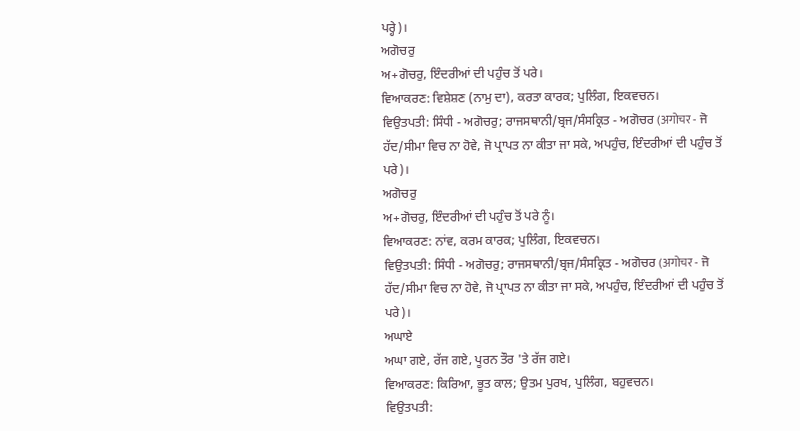ਪਰ੍ਹੇ)।
ਅਗੋਚਰੁ
ਅ+ਗੋਚਰੁ, ਇੰਦਰੀਆਂ ਦੀ ਪਹੁੰਚ ਤੋਂ ਪਰੇ।
ਵਿਆਕਰਣ: ਵਿਸ਼ੇਸ਼ਣ (ਨਾਮੁ ਦਾ), ਕਰਤਾ ਕਾਰਕ; ਪੁਲਿੰਗ, ਇਕਵਚਨ।
ਵਿਉਤਪਤੀ: ਸਿੰਧੀ - ਅਗੋਚਰੁ; ਰਾਜਸਥਾਨੀ/ਬ੍ਰਜ/ਸੰਸਕ੍ਰਿਤ - ਅਗੋਚਰ (अगोचर - ਜੋ ਹੱਦ/ਸੀਮਾ ਵਿਚ ਨਾ ਹੋਵੇ, ਜੋ ਪ੍ਰਾਪਤ ਨਾ ਕੀਤਾ ਜਾ ਸਕੇ, ਅਪਹੁੰਚ, ਇੰਦਰੀਆਂ ਦੀ ਪਹੁੰਚ ਤੋਂ ਪਰੇ)।
ਅਗੋਚਰੁ
ਅ+ਗੋਚਰੁ, ਇੰਦਰੀਆਂ ਦੀ ਪਹੁੰਚ ਤੋਂ ਪਰੇ ਨੂੰ।
ਵਿਆਕਰਣ: ਨਾਂਵ, ਕਰਮ ਕਾਰਕ; ਪੁਲਿੰਗ, ਇਕਵਚਨ।
ਵਿਉਤਪਤੀ: ਸਿੰਧੀ - ਅਗੋਚਰੁ; ਰਾਜਸਥਾਨੀ/ਬ੍ਰਜ/ਸੰਸਕ੍ਰਿਤ - ਅਗੋਚਰ (अगोचर - ਜੋ ਹੱਦ/ਸੀਮਾ ਵਿਚ ਨਾ ਹੋਵੇ, ਜੋ ਪ੍ਰਾਪਤ ਨਾ ਕੀਤਾ ਜਾ ਸਕੇ, ਅਪਹੁੰਚ, ਇੰਦਰੀਆਂ ਦੀ ਪਹੁੰਚ ਤੋਂ ਪਰੇ)।
ਅਘਾਏ
ਅਘਾ ਗਏ, ਰੱਜ ਗਏ, ਪੂਰਨ ਤੌਰ 'ਤੇ ਰੱਜ ਗਏ।
ਵਿਆਕਰਣ: ਕਿਰਿਆ, ਭੂਤ ਕਾਲ; ਉਤਮ ਪੁਰਖ, ਪੁਲਿੰਗ, ਬਹੁਵਚਨ।
ਵਿਉਤਪਤੀ: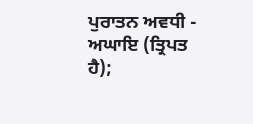ਪੁਰਾਤਨ ਅਵਧੀ - ਅਘਾਇ (ਤ੍ਰਿਪਤ ਹੈ);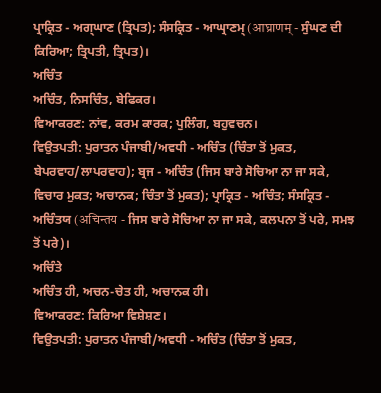ਪ੍ਰਾਕ੍ਰਿਤ - ਅਗ੍ਘਾਣ (ਤ੍ਰਿਪਤ); ਸੰਸਕ੍ਰਿਤ - ਆਘ੍ਰਾਣਮ੍ (आघ्राणम् - ਸੁੰਘਣ ਦੀ ਕਿਰਿਆ; ਤ੍ਰਿਪਤੀ, ਤ੍ਰਿਪਤ)।
ਅਚਿੰਤ
ਅਚਿੰਤ, ਨਿਸਚਿੰਤ, ਬੇਫਿਕਰ।
ਵਿਆਕਰਣ: ਨਾਂਵ, ਕਰਮ ਕਾਰਕ; ਪੁਲਿੰਗ, ਬਹੁਵਚਨ।
ਵਿਉਤਪਤੀ: ਪੁਰਾਤਨ ਪੰਜਾਬੀ/ਅਵਧੀ - ਅਚਿੰਤ (ਚਿੰਤਾ ਤੋਂ ਮੁਕਤ, ਬੇਪਰਵਾਹ/ਲਾਪਰਵਾਹ); ਬ੍ਰਜ - ਅਚਿੰਤ (ਜਿਸ ਬਾਰੇ ਸੋਚਿਆ ਨਾ ਜਾ ਸਕੇ, ਵਿਚਾਰ ਮੁਕਤ; ਅਚਾਨਕ; ਚਿੰਤਾ ਤੋਂ ਮੁਕਤ); ਪ੍ਰਾਕ੍ਰਿਤ - ਅਚਿੰਤ; ਸੰਸਕ੍ਰਿਤ - ਅਚਿੰਤਯ (अचिन्तय - ਜਿਸ ਬਾਰੇ ਸੋਚਿਆ ਨਾ ਜਾ ਸਕੇ, ਕਲਪਨਾ ਤੋਂ ਪਰੇ, ਸਮਝ ਤੋਂ ਪਰੇ)।
ਅਚਿੰਤੇ
ਅਚਿੰਤ ਹੀ, ਅਚਨ-ਚੇਤ ਹੀ, ਅਚਾਨਕ ਹੀ।
ਵਿਆਕਰਣ: ਕਿਰਿਆ ਵਿਸ਼ੇਸ਼ਣ।
ਵਿਉਤਪਤੀ: ਪੁਰਾਤਨ ਪੰਜਾਬੀ/ਅਵਧੀ - ਅਚਿੰਤ (ਚਿੰਤਾ ਤੋਂ ਮੁਕਤ,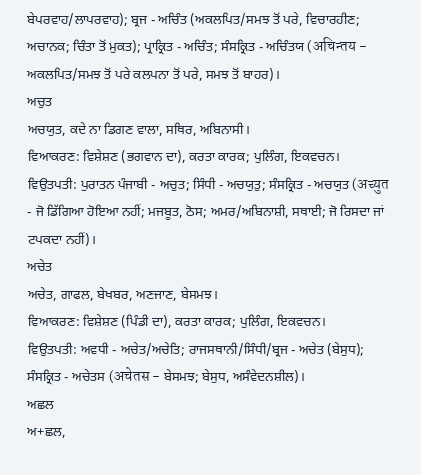ਬੇਪਰਵਾਹ/ਲਾਪਰਵਾਹ); ਬ੍ਰਜ - ਅਚਿੰਤ (ਅਕਲਪਿਤ/ਸਮਝ ਤੋਂ ਪਰੇ, ਵਿਚਾਰਹੀਣ; ਅਚਾਨਕ; ਚਿੰਤਾ ਤੋਂ ਮੁਕਤ); ਪ੍ਰਾਕ੍ਰਿਤ - ਅਚਿੰਤ; ਸੰਸਕ੍ਰਿਤ - ਅਚਿੰਤਯ (अचिन्तय - ਅਕਲਪਿਤ/ਸਮਝ ਤੋਂ ਪਰੇ ਕਲਪਨਾ ਤੋਂ ਪਰੇ, ਸਮਝ ਤੋਂ ਬਾਹਰ)।
ਅਚੁਤ
ਅਚਯੁਤ, ਕਦੇ ਨਾ ਡਿਗਣ ਵਾਲਾ, ਸਥਿਰ, ਅਬਿਨਾਸੀ।
ਵਿਆਕਰਣ: ਵਿਸ਼ੇਸ਼ਣ (ਭਗਵਾਨ ਦਾ), ਕਰਤਾ ਕਾਰਕ; ਪੁਲਿੰਗ, ਇਕਵਚਨ।
ਵਿਉਤਪਤੀ: ਪੁਰਾਤਨ ਪੰਜਾਬੀ - ਅਚੁਤ; ਸਿੰਧੀ - ਅਚਯੁਤੁ; ਸੰਸਕ੍ਰਿਤ - ਅਚਯੁਤ (अच्युत - ਜੋ ਡਿੱਗਿਆ ਹੋਇਆ ਨਹੀਂ; ਮਜਬੂਤ, ਠੋਸ; ਅਮਰ/ਅਬਿਨਾਸ਼ੀ, ਸਥਾਈ; ਜੋ ਰਿਸਦਾ ਜਾਂ ਟਪਕਦਾ ਨਹੀਂ)।
ਅਚੇਤ
ਅਚੇਤ, ਗਾਫਲ, ਬੇਖਬਰ, ਅਣਜਾਣ, ਬੇਸਮਝ।
ਵਿਆਕਰਣ: ਵਿਸ਼ੇਸ਼ਣ (ਪਿੰਡੀ ਦਾ), ਕਰਤਾ ਕਾਰਕ; ਪੁਲਿੰਗ, ਇਕਵਚਨ।
ਵਿਉਤਪਤੀ: ਅਵਧੀ - ਅਚੇਤ/ਅਚੇਤਿ; ਰਾਜਸਥਾਨੀ/ਸਿੰਧੀ/ਬ੍ਰਜ - ਅਚੇਤ (ਬੇਸੁਧ); ਸੰਸਕ੍ਰਿਤ - ਅਚੇਤਸ (अचेतस - ਬੇਸਮਝ; ਬੇਸੁਧ, ਅਸੰਵੇਦਨਸ਼ੀਲ)।
ਅਛਲ
ਅ+ਛਲ,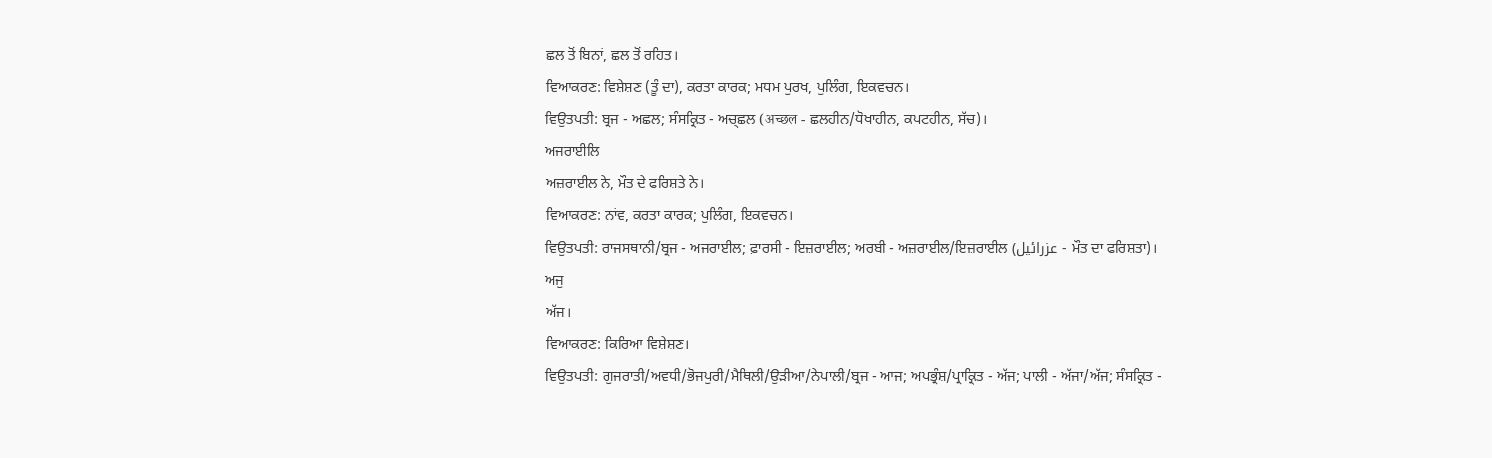ਛਲ ਤੋਂ ਬਿਨਾਂ, ਛਲ ਤੋਂ ਰਹਿਤ।
ਵਿਆਕਰਣ: ਵਿਸ਼ੇਸ਼ਣ (ਤੂੰ ਦਾ), ਕਰਤਾ ਕਾਰਕ; ਮਧਮ ਪੁਰਖ, ਪੁਲਿੰਗ, ਇਕਵਚਨ।
ਵਿਉਤਪਤੀ: ਬ੍ਰਜ - ਅਛਲ; ਸੰਸਕ੍ਰਿਤ - ਅਚ੍ਛਲ (अच्छल - ਛਲਹੀਨ/ਧੋਖਾਹੀਨ, ਕਪਟਹੀਨ, ਸੱਚ)।
ਅਜਰਾਈਲਿ
ਅਜ਼ਰਾਈਲ ਨੇ, ਮੌਤ ਦੇ ਫਰਿਸ਼ਤੇ ਨੇ।
ਵਿਆਕਰਣ: ਨਾਂਵ, ਕਰਤਾ ਕਾਰਕ; ਪੁਲਿੰਗ, ਇਕਵਚਨ।
ਵਿਉਤਪਤੀ: ਰਾਜਸਥਾਨੀ/ਬ੍ਰਜ - ਅਜਰਾਈਲ; ਫ਼ਾਰਸੀ - ਇਜ਼ਰਾਈਲ; ਅਰਬੀ - ਅਜ਼ਰਾਈਲ/ਇਜ਼ਰਾਈਲ (عزرائیل - ਮੌਤ ਦਾ ਫਰਿਸ਼ਤਾ)।
ਅਜੁ
ਅੱਜ।
ਵਿਆਕਰਣ: ਕਿਰਿਆ ਵਿਸ਼ੇਸ਼ਣ।
ਵਿਉਤਪਤੀ: ਗੁਜਰਾਤੀ/ਅਵਧੀ/ਭੋਜਪੁਰੀ/ਮੈਥਿਲੀ/ਉੜੀਆ/ਨੇਪਾਲੀ/ਬ੍ਰਜ - ਆਜ; ਅਪਭ੍ਰੰਸ਼/ਪ੍ਰਾਕ੍ਰਿਤ - ਅੱਜ; ਪਾਲੀ - ਅੱਜਾ/ਅੱਜ; ਸੰਸਕ੍ਰਿਤ -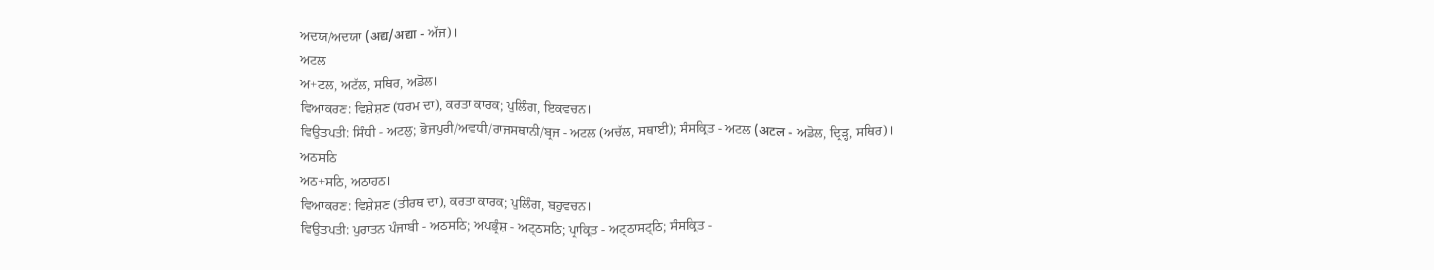ਅਦਯ/ਅਦਯਾ (अद्य/अद्या - ਅੱਜ)।
ਅਟਲ
ਅ+ਟਲ, ਅਟੱਲ, ਸਥਿਰ, ਅਡੋਲ।
ਵਿਆਕਰਣ: ਵਿਸ਼ੇਸ਼ਣ (ਧਰਮ ਦਾ), ਕਰਤਾ ਕਾਰਕ; ਪੁਲਿੰਗ, ਇਕਵਚਨ।
ਵਿਉਤਪਤੀ: ਸਿੰਧੀ - ਅਟਲੁ; ਭੋਜਪੁਰੀ/ਅਵਧੀ/ਰਾਜਸਥਾਨੀ/ਬ੍ਰਜ - ਅਟਲ (ਅਚੱਲ, ਸਥਾਈ); ਸੰਸਕ੍ਰਿਤ - ਅਟਲ (अटल - ਅਡੋਲ, ਦ੍ਰਿੜ੍ਹ, ਸਥਿਰ)।
ਅਠਸਠਿ
ਅਠ+ਸਠਿ, ਅਠਾਹਠ।
ਵਿਆਕਰਣ: ਵਿਸ਼ੇਸ਼ਣ (ਤੀਰਥ ਦਾ), ਕਰਤਾ ਕਾਰਕ; ਪੁਲਿੰਗ, ਬਹੁਵਚਨ।
ਵਿਉਤਪਤੀ: ਪੁਰਾਤਨ ਪੰਜਾਬੀ - ਅਠਸਠਿ; ਅਪਭ੍ਰੰਸ਼ - ਅਟ੍ਠਸਠਿ; ਪ੍ਰਾਕ੍ਰਿਤ - ਅਟ੍ਠਾਸਟ੍ਠਿ; ਸੰਸਕ੍ਰਿਤ -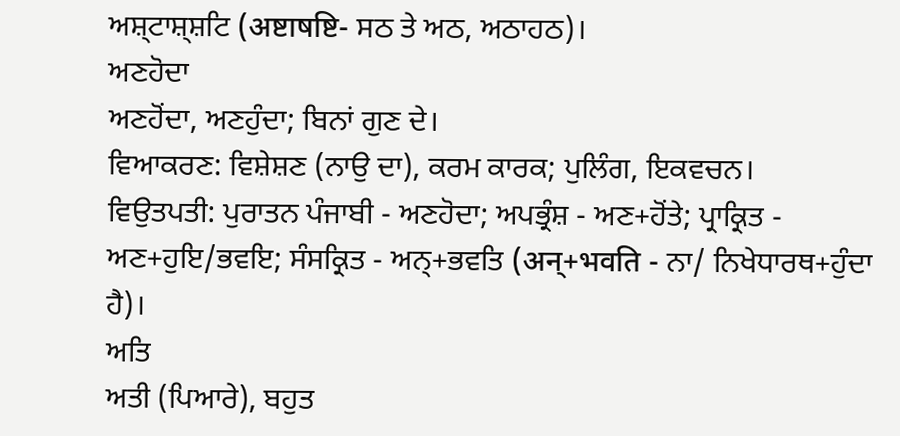ਅਸ਼੍ਟਾਸ਼੍ਸ਼ਟਿ (अष्टाषष्टि- ਸਠ ਤੇ ਅਠ, ਅਠਾਹਠ)।
ਅਣਹੋਦਾ
ਅਣਹੋਂਦਾ, ਅਣਹੁੰਦਾ; ਬਿਨਾਂ ਗੁਣ ਦੇ।
ਵਿਆਕਰਣ: ਵਿਸ਼ੇਸ਼ਣ (ਨਾਉ ਦਾ), ਕਰਮ ਕਾਰਕ; ਪੁਲਿੰਗ, ਇਕਵਚਨ।
ਵਿਉਤਪਤੀ: ਪੁਰਾਤਨ ਪੰਜਾਬੀ - ਅਣਹੋਦਾ; ਅਪਭ੍ਰੰਸ਼ - ਅਣ+ਹੋਂਤੇ; ਪ੍ਰਾਕ੍ਰਿਤ - ਅਣ+ਹੁਇ/ਭਵਇ; ਸੰਸਕ੍ਰਿਤ - ਅਨ੍+ਭਵਤਿ (अन्+भवति - ਨਾ/ ਨਿਖੇਧਾਰਥ+ਹੁੰਦਾ ਹੈ)।
ਅਤਿ
ਅਤੀ (ਪਿਆਰੇ), ਬਹੁਤ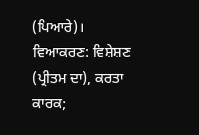(ਪਿਆਰੇ)।
ਵਿਆਕਰਣ: ਵਿਸ਼ੇਸ਼ਣ (ਪ੍ਰੀਤਮ ਦਾ), ਕਰਤਾ ਕਾਰਕ;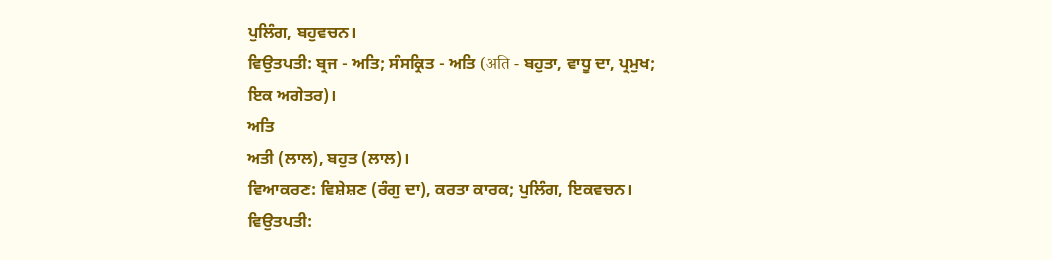ਪੁਲਿੰਗ, ਬਹੁਵਚਨ।
ਵਿਉਤਪਤੀ: ਬ੍ਰਜ - ਅਤਿ; ਸੰਸਕ੍ਰਿਤ - ਅਤਿ (अति - ਬਹੁਤਾ, ਵਾਧੂ ਦਾ, ਪ੍ਰਮੁਖ; ਇਕ ਅਗੇਤਰ)।
ਅਤਿ
ਅਤੀ (ਲਾਲ), ਬਹੁਤ (ਲਾਲ)।
ਵਿਆਕਰਣ: ਵਿਸ਼ੇਸ਼ਣ (ਰੰਗੁ ਦਾ), ਕਰਤਾ ਕਾਰਕ; ਪੁਲਿੰਗ, ਇਕਵਚਨ।
ਵਿਉਤਪਤੀ: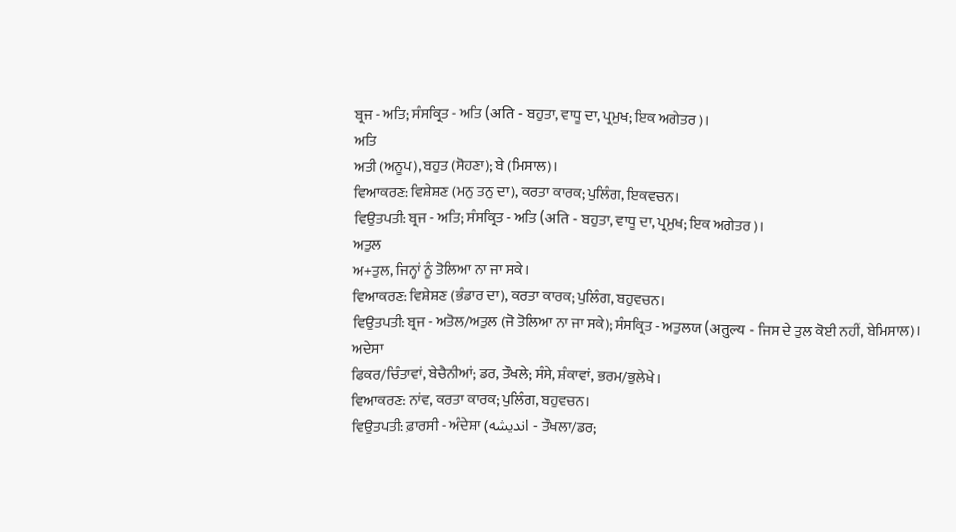ਬ੍ਰਜ - ਅਤਿ; ਸੰਸਕ੍ਰਿਤ - ਅਤਿ (अति - ਬਹੁਤਾ, ਵਾਧੂ ਦਾ, ਪ੍ਰਮੁਖ; ਇਕ ਅਗੇਤਰ)।
ਅਤਿ
ਅਤੀ (ਅਨੂਪ), ਬਹੁਤ (ਸੋਹਣਾ); ਬੇ (ਮਿਸਾਲ)।
ਵਿਆਕਰਣ: ਵਿਸ਼ੇਸ਼ਣ (ਮਨੁ ਤਨੁ ਦਾ), ਕਰਤਾ ਕਾਰਕ; ਪੁਲਿੰਗ, ਇਕਵਚਨ।
ਵਿਉਤਪਤੀ: ਬ੍ਰਜ - ਅਤਿ; ਸੰਸਕ੍ਰਿਤ - ਅਤਿ (अति - ਬਹੁਤਾ, ਵਾਧੂ ਦਾ, ਪ੍ਰਮੁਖ; ਇਕ ਅਗੇਤਰ)।
ਅਤੁਲ
ਅ+ਤੁਲ, ਜਿਨ੍ਹਾਂ ਨੂੰ ਤੋਲਿਆ ਨਾ ਜਾ ਸਕੇ।
ਵਿਆਕਰਣ: ਵਿਸ਼ੇਸ਼ਣ (ਭੰਡਾਰ ਦਾ), ਕਰਤਾ ਕਾਰਕ; ਪੁਲਿੰਗ, ਬਹੁਵਚਨ।
ਵਿਉਤਪਤੀ: ਬ੍ਰਜ - ਅਤੋਲ/ਅਤੁਲ (ਜੋ ਤੋਲਿਆ ਨਾ ਜਾ ਸਕੇ); ਸੰਸਕ੍ਰਿਤ - ਅਤੁਲਯ (अतुल्य - ਜਿਸ ਦੇ ਤੁਲ ਕੋਈ ਨਹੀਂ, ਬੇਮਿਸਾਲ)।
ਅਦੇਸਾ
ਫਿਕਰ/ਚਿੰਤਾਵਾਂ, ਬੇਚੈਨੀਆਂ; ਡਰ, ਤੌਖਲੇ; ਸੰਸੇ, ਸ਼ੰਕਾਵਾਂ, ਭਰਮ/ਭੁਲੇਖੇ।
ਵਿਆਕਰਣ: ਨਾਂਵ, ਕਰਤਾ ਕਾਰਕ; ਪੁਲਿੰਗ, ਬਹੁਵਚਨ।
ਵਿਉਤਪਤੀ: ਫ਼ਾਰਸੀ - ਅੰਦੇਸ਼ਾ (اندیشه - ਤੌਖਲਾ/ਡਰ;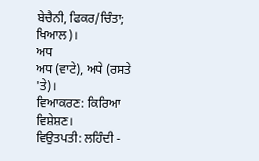ਬੇਚੈਨੀ, ਫਿਕਰ/ਚਿੰਤਾ; ਖਿਆਲ)।
ਅਧ
ਅਧ (ਵਾਟੇ), ਅਧੇ (ਰਸਤੇ 'ਤੇ)।
ਵਿਆਕਰਣ: ਕਿਰਿਆ ਵਿਸ਼ੇਸ਼ਣ।
ਵਿਉਤਪਤੀ: ਲਹਿੰਦੀ -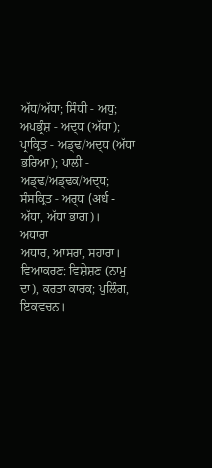ਅੱਧ/ਅੱਧਾ; ਸਿੰਧੀ - ਅਧੁ; ਅਪਭ੍ਰੰਸ਼ - ਅਦ੍ਧ (ਅੱਧਾ); ਪ੍ਰਾਕ੍ਰਿਤ - ਅਡ੍ਢ/ਅਦ੍ਧ (ਅੱਧਾ ਭਰਿਆ); ਪਾਲੀ - ਅਡ੍ਢ/ਅਡ੍ਢਕ/ਅਦ੍ਧ; ਸੰਸਕ੍ਰਿਤ - ਅਰ੍ਧ (अर्ध - ਅੱਧਾ, ਅੱਧਾ ਭਾਗ)।
ਅਧਾਰਾ
ਅਧਾਰ, ਆਸਰਾ, ਸਹਾਰਾ।
ਵਿਆਕਰਣ: ਵਿਸ਼ੇਸ਼ਣ (ਨਾਮੁ ਦਾ), ਕਰਤਾ ਕਾਰਕ; ਪੁਲਿੰਗ, ਇਕਵਚਨ।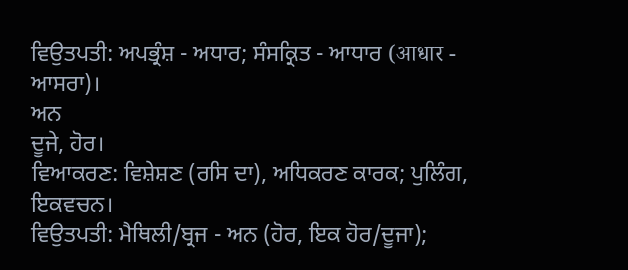ਵਿਉਤਪਤੀ: ਅਪਭ੍ਰੰਸ਼ - ਅਧਾਰ; ਸੰਸਕ੍ਰਿਤ - ਆਧਾਰ (आधार - ਆਸਰਾ)।
ਅਨ
ਦੂਜੇ, ਹੋਰ।
ਵਿਆਕਰਣ: ਵਿਸ਼ੇਸ਼ਣ (ਰਸਿ ਦਾ), ਅਧਿਕਰਣ ਕਾਰਕ; ਪੁਲਿੰਗ, ਇਕਵਚਨ।
ਵਿਉਤਪਤੀ: ਮੈਥਿਲੀ/ਬ੍ਰਜ - ਅਨ (ਹੋਰ, ਇਕ ਹੋਰ/ਦੂਜਾ);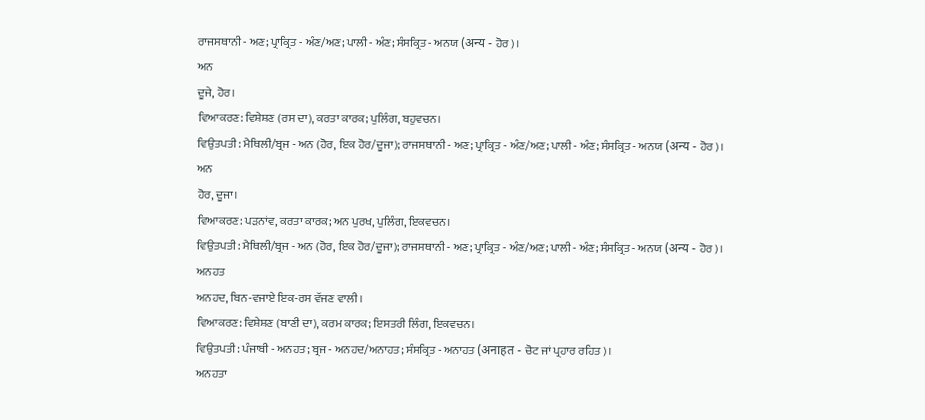ਰਾਜਸਥਾਨੀ - ਅਣ; ਪ੍ਰਾਕ੍ਰਿਤ - ਅੰਣ/ਅਣ; ਪਾਲੀ - ਅੰਣ; ਸੰਸਕ੍ਰਿਤ - ਅਨਯ (अन्य - ਹੋਰ)।
ਅਨ
ਦੂਜੇ, ਹੋਰ।
ਵਿਆਕਰਣ: ਵਿਸ਼ੇਸ਼ਣ (ਰਸ ਦਾ), ਕਰਤਾ ਕਾਰਕ; ਪੁਲਿੰਗ, ਬਹੁਵਚਨ।
ਵਿਉਤਪਤੀ: ਮੈਥਿਲੀ/ਬ੍ਰਜ - ਅਨ (ਹੋਰ, ਇਕ ਹੋਰ/ਦੂਜਾ); ਰਾਜਸਥਾਨੀ - ਅਣ; ਪ੍ਰਾਕ੍ਰਿਤ - ਅੰਣ/ਅਣ; ਪਾਲੀ - ਅੰਣ; ਸੰਸਕ੍ਰਿਤ - ਅਨਯ (अन्य - ਹੋਰ)।
ਅਨ
ਹੋਰ, ਦੂਜਾ।
ਵਿਆਕਰਣ: ਪੜਨਾਂਵ, ਕਰਤਾ ਕਾਰਕ; ਅਨ ਪੁਰਖ, ਪੁਲਿੰਗ, ਇਕਵਚਨ।
ਵਿਉਤਪਤੀ: ਮੈਥਿਲੀ/ਬ੍ਰਜ - ਅਨ (ਹੋਰ, ਇਕ ਹੋਰ/ਦੂਜਾ); ਰਾਜਸਥਾਨੀ - ਅਣ; ਪ੍ਰਾਕ੍ਰਿਤ - ਅੰਣ/ਅਣ; ਪਾਲੀ - ਅੰਣ; ਸੰਸਕ੍ਰਿਤ - ਅਨਯ (अन्य - ਹੋਰ)।
ਅਨਹਤ
ਅਨਹਦ, ਬਿਨ-ਵਜਾਏ ਇਕ-ਰਸ ਵੱਜਣ ਵਾਲੀ।
ਵਿਆਕਰਣ: ਵਿਸ਼ੇਸ਼ਣ (ਬਾਣੀ ਦਾ), ਕਰਮ ਕਾਰਕ; ਇਸਤਰੀ ਲਿੰਗ, ਇਕਵਚਨ।
ਵਿਉਤਪਤੀ: ਪੰਜਾਬੀ - ਅਨਹਤ; ਬ੍ਰਜ - ਅਨਹਦ/ਅਨਾਹਤ; ਸੰਸਕ੍ਰਿਤ - ਅਨਾਹਤ (अनाहत - ਚੋਟ ਜਾਂ ਪ੍ਰਹਾਰ ਰਹਿਤ)।
ਅਨਹਤਾ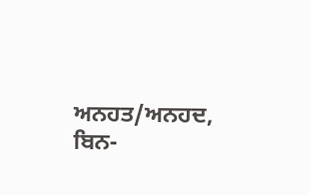ਅਨਹਤ/ਅਨਹਦ, ਬਿਨ-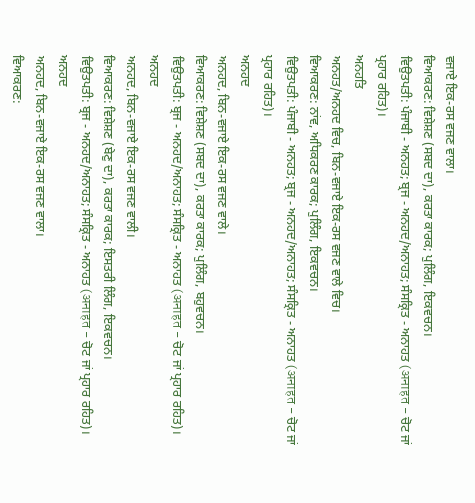ਵਜਾਏ ਇਕ-ਰਸ ਵਜਣ ਵਾਲਾ।
ਵਿਆਕਰਣ: ਵਿਸ਼ੇਸ਼ਣ (ਸਬਦ ਦਾ), ਕਰਤਾ ਕਾਰਕ; ਪੁਲਿੰਗ, ਇਕਵਚਨ।
ਵਿਉਤਪਤੀ: ਪੰਜਾਬੀ - ਅਨਹਤ; ਬ੍ਰਜ - ਅਨਹਦ/ਅਨਾਹਤ; ਸੰਸਕ੍ਰਿਤ - ਅਨਾਹਤ (अनाहत - ਚੋਟ ਜਾਂ ਪ੍ਰਹਾਰ ਰਹਿਤ)।
ਅਨਹਤਿ
ਅਨਹਤ/ਅਨਹਦ ਵਿਚ, ਬਿਨ-ਵਜਾਏ ਇਕ-ਰਸ ਵਜਣ ਵਾਲੇ ਵਿਚ।
ਵਿਆਕਰਣ: ਨਾਂਵ, ਅਧਿਕਰਣ ਕਾਰਕ; ਪੁਲਿੰਗ, ਇਕਵਚਨ।
ਵਿਉਤਪਤੀ: ਪੰਜਾਬੀ - ਅਨਹਤ; ਬ੍ਰਜ - ਅਨਹਦ/ਅਨਾਹਤ; ਸੰਸਕ੍ਰਿਤ - ਅਨਾਹਤ (अनाहत - ਚੋਟ ਜਾਂ ਪ੍ਰਹਾਰ ਰਹਿਤ)।
ਅਨਹਦ
ਅਨਹਦ, ਬਿਨ-ਵਜਾਏ ਇਕ-ਰਸ ਵਜਣ ਵਾਲੇ।
ਵਿਆਕਰਣ: ਵਿਸ਼ੇਸ਼ਣ (ਸਬਦ ਦਾ), ਕਰਤਾ ਕਾਰਕ; ਪੁਲਿੰਗ, ਬਹੁਵਚਨ।
ਵਿਉਤਪਤੀ: ਬ੍ਰਜ - ਅਨਹਦ/ਅਨਾਹਤ; ਸੰਸਕ੍ਰਿਤ - ਅਨਾਹਤ (अनाहत - ਚੋਟ ਜਾਂ ਪ੍ਰਹਾਰ ਰਹਿਤ)।
ਅਨਹਦ
ਅਨਹਦ, ਬਿਨ-ਵਜਾਏ ਇਕ-ਰਸ ਵਜਣ ਵਾਲੀ।
ਵਿਆਕਰਣ: ਵਿਸ਼ੇਸ਼ਣ (ਬੇਣੁ ਦਾ), ਕਰਤਾ ਕਾਰਕ; ਇਸਤਰੀ ਲਿੰਗ, ਇਕਵਚਨ।
ਵਿਉਤਪਤੀ: ਬ੍ਰਜ - ਅਨਹਦ/ਅਨਾਹਤ; ਸੰਸਕ੍ਰਿਤ - ਅਨਾਹਤ (अनाहत - ਚੋਟ ਜਾਂ ਪ੍ਰਹਾਰ ਰਹਿਤ)।
ਅਨਹਦ
ਅਨਹਦ, ਬਿਨ-ਵਜਾਏ ਇਕ-ਰਸ ਵਜਣ ਵਾਲਾ।
ਵਿਆਕਰਣ: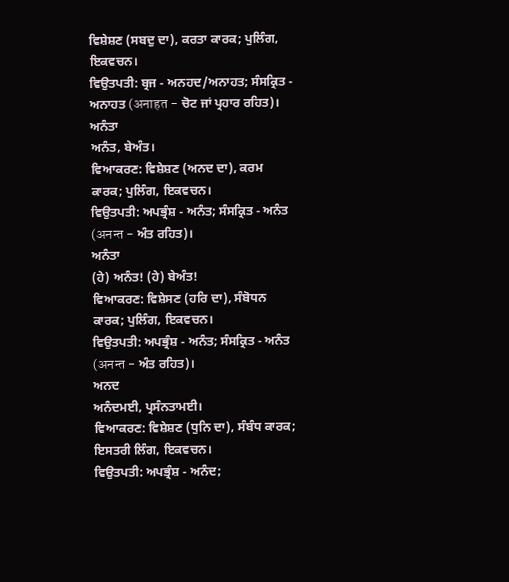ਵਿਸ਼ੇਸ਼ਣ (ਸਬਦੁ ਦਾ), ਕਰਤਾ ਕਾਰਕ; ਪੁਲਿੰਗ, ਇਕਵਚਨ।
ਵਿਉਤਪਤੀ: ਬ੍ਰਜ - ਅਨਹਦ/ਅਨਾਹਤ; ਸੰਸਕ੍ਰਿਤ - ਅਨਾਹਤ (अनाहत - ਚੋਟ ਜਾਂ ਪ੍ਰਹਾਰ ਰਹਿਤ)।
ਅਨੰਤਾ
ਅਨੰਤ, ਬੇਅੰਤ।
ਵਿਆਕਰਣ: ਵਿਸ਼ੇਸ਼ਣ (ਅਨਦ ਦਾ), ਕਰਮ ਕਾਰਕ; ਪੁਲਿੰਗ, ਇਕਵਚਨ।
ਵਿਉਤਪਤੀ: ਅਪਭ੍ਰੰਸ਼ - ਅਨੰਤ; ਸੰਸਕ੍ਰਿਤ - ਅਨੰਤ (अनन्त - ਅੰਤ ਰਹਿਤ)।
ਅਨੰਤਾ
(ਹੇ) ਅਨੰਤ! (ਹੇ) ਬੇਅੰਤ!
ਵਿਆਕਰਣ: ਵਿਸ਼ੇਸਣ (ਹਰਿ ਦਾ), ਸੰਬੋਧਨ ਕਾਰਕ; ਪੁਲਿੰਗ, ਇਕਵਚਨ।
ਵਿਉਤਪਤੀ: ਅਪਭ੍ਰੰਸ਼ - ਅਨੰਤ; ਸੰਸਕ੍ਰਿਤ - ਅਨੰਤ (अनन्त - ਅੰਤ ਰਹਿਤ)।
ਅਨਦ
ਅਨੰਦਮਈ, ਪ੍ਰਸੰਨਤਾਮਈ।
ਵਿਆਕਰਣ: ਵਿਸ਼ੇਸ਼ਣ (ਧੁਨਿ ਦਾ), ਸੰਬੰਧ ਕਾਰਕ; ਇਸਤਰੀ ਲਿੰਗ, ਇਕਵਚਨ।
ਵਿਉਤਪਤੀ: ਅਪਭ੍ਰੰਸ਼ - ਅਨੰਦ;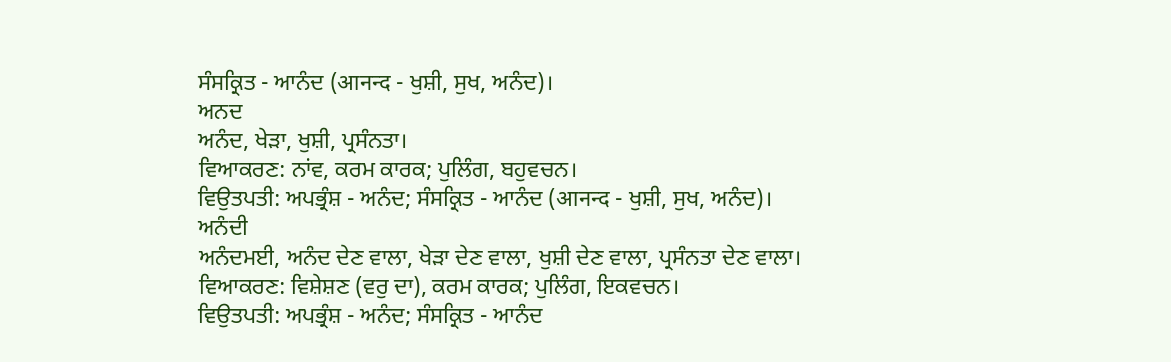ਸੰਸਕ੍ਰਿਤ - ਆਨੰਦ (आनन्द - ਖੁਸ਼ੀ, ਸੁਖ, ਅਨੰਦ)।
ਅਨਦ
ਅਨੰਦ, ਖੇੜਾ, ਖੁਸ਼ੀ, ਪ੍ਰਸੰਨਤਾ।
ਵਿਆਕਰਣ: ਨਾਂਵ, ਕਰਮ ਕਾਰਕ; ਪੁਲਿੰਗ, ਬਹੁਵਚਨ।
ਵਿਉਤਪਤੀ: ਅਪਭ੍ਰੰਸ਼ - ਅਨੰਦ; ਸੰਸਕ੍ਰਿਤ - ਆਨੰਦ (आनन्द - ਖੁਸ਼ੀ, ਸੁਖ, ਅਨੰਦ)।
ਅਨੰਦੀ
ਅਨੰਦਮਈ, ਅਨੰਦ ਦੇਣ ਵਾਲਾ, ਖੇੜਾ ਦੇਣ ਵਾਲਾ, ਖੁਸ਼ੀ ਦੇਣ ਵਾਲਾ, ਪ੍ਰਸੰਨਤਾ ਦੇਣ ਵਾਲਾ।
ਵਿਆਕਰਣ: ਵਿਸ਼ੇਸ਼ਣ (ਵਰੁ ਦਾ), ਕਰਮ ਕਾਰਕ; ਪੁਲਿੰਗ, ਇਕਵਚਨ।
ਵਿਉਤਪਤੀ: ਅਪਭ੍ਰੰਸ਼ - ਅਨੰਦ; ਸੰਸਕ੍ਰਿਤ - ਆਨੰਦ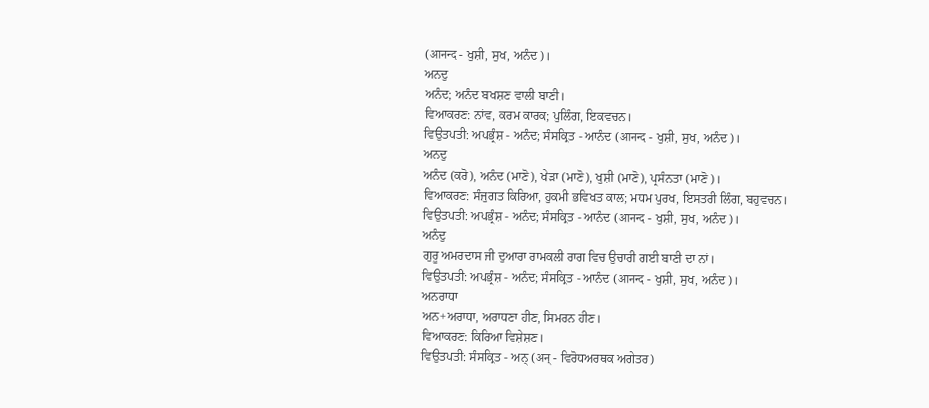(आनन्द - ਖੁਸ਼ੀ, ਸੁਖ, ਅਨੰਦ)।
ਅਨਦੁ
ਅਨੰਦ; ਅਨੰਦ ਬਖਸ਼ਣ ਵਾਲੀ ਬਾਣੀ।
ਵਿਆਕਰਣ: ਨਾਂਵ, ਕਰਮ ਕਾਰਕ; ਪੁਲਿੰਗ, ਇਕਵਚਨ।
ਵਿਉਤਪਤੀ: ਅਪਭ੍ਰੰਸ਼ - ਅਨੰਦ; ਸੰਸਕ੍ਰਿਤ - ਆਨੰਦ (आनन्द - ਖੁਸ਼ੀ, ਸੁਖ, ਅਨੰਦ)।
ਅਨਦੁ
ਅਨੰਦ (ਕਰੋ), ਅਨੰਦ (ਮਾਣੋ), ਖੇੜਾ (ਮਾਣੋ), ਖੁਸ਼ੀ (ਮਾਣੋ), ਪ੍ਰਸੰਨਤਾ (ਮਾਣੋ)।
ਵਿਆਕਰਣ: ਸੰਜੁਗਤ ਕਿਰਿਆ, ਹੁਕਮੀ ਭਵਿਖਤ ਕਾਲ; ਮਧਮ ਪੁਰਖ, ਇਸਤਰੀ ਲਿੰਗ, ਬਹੁਵਚਨ।
ਵਿਉਤਪਤੀ: ਅਪਭ੍ਰੰਸ਼ - ਅਨੰਦ; ਸੰਸਕ੍ਰਿਤ - ਆਨੰਦ (आनन्द - ਖੁਸ਼ੀ, ਸੁਖ, ਅਨੰਦ)।
ਅਨੰਦੁ
ਗੁਰੂ ਅਮਰਦਾਸ ਜੀ ਦੁਆਰਾ ਰਾਮਕਲੀ ਰਾਗ ਵਿਚ ਉਚਾਰੀ ਗਈ ਬਾਣੀ ਦਾ ਨਾਂ।
ਵਿਉਤਪਤੀ: ਅਪਭ੍ਰੰਸ਼ - ਅਨੰਦ; ਸੰਸਕ੍ਰਿਤ - ਆਨੰਦ (आनन्द - ਖੁਸ਼ੀ, ਸੁਖ, ਅਨੰਦ)।
ਅਨਰਾਧਾ
ਅਨ+ਅਰਾਧਾ, ਅਰਾਧਣਾ ਹੀਣ, ਸਿਮਰਨ ਹੀਣ।
ਵਿਆਕਰਣ: ਕਿਰਿਆ ਵਿਸ਼ੇਸ਼ਣ।
ਵਿਉਤਪਤੀ: ਸੰਸਕ੍ਰਿਤ - ਅਨ੍ (अन् - ਵਿਰੋਧਅਰਥਕ ਅਗੇਤਰ)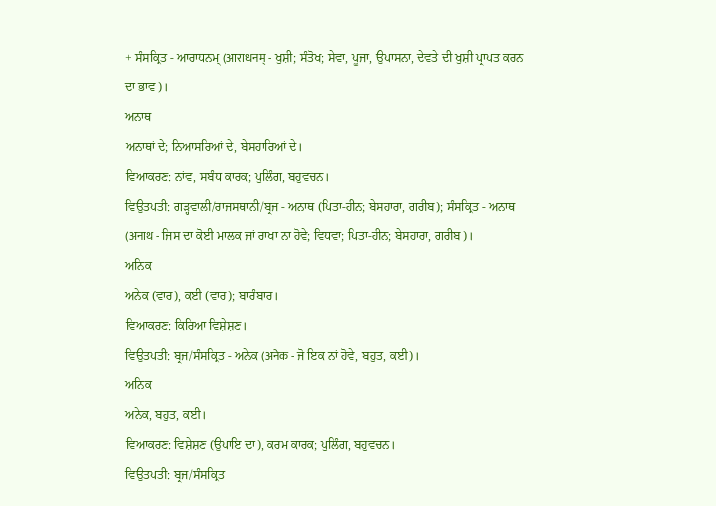+ ਸੰਸਕ੍ਰਿਤ - ਆਰਾਧਨਮ੍ (आराधनम् - ਖੁਸ਼ੀ; ਸੰਤੋਖ; ਸੇਵਾ, ਪੂਜਾ, ਉਪਾਸਨਾ, ਦੇਵਤੇ ਦੀ ਖੁਸ਼ੀ ਪ੍ਰਾਪਤ ਕਰਨ ਦਾ ਭਾਵ)।
ਅਨਾਥ
ਅਨਾਥਾਂ ਦੇ; ਨਿਆਸਰਿਆਂ ਦੇ, ਬੇਸਹਾਰਿਆਂ ਦੇ।
ਵਿਆਕਰਣ: ਨਾਂਵ, ਸਬੰਧ ਕਾਰਕ; ਪੁਲਿੰਗ, ਬਹੁਵਚਨ।
ਵਿਉਤਪਤੀ: ਗੜ੍ਹਵਾਲੀ/ਰਾਜਸਥਾਨੀ/ਬ੍ਰਜ - ਅਨਾਥ (ਪਿਤਾ-ਹੀਨ; ਬੇਸਹਾਰਾ, ਗਰੀਬ); ਸੰਸਕ੍ਰਿਤ - ਅਨਾਥ (अनाथ - ਜਿਸ ਦਾ ਕੋਈ ਮਾਲਕ ਜਾਂ ਰਾਖਾ ਨਾ ਹੋਵੇ; ਵਿਧਵਾ; ਪਿਤਾ-ਹੀਨ; ਬੇਸਹਾਰਾ, ਗਰੀਬ)।
ਅਨਿਕ
ਅਨੇਕ (ਵਾਰ), ਕਈ (ਵਾਰ); ਬਾਰੰਬਾਰ।
ਵਿਆਕਰਣ: ਕਿਰਿਆ ਵਿਸ਼ੇਸ਼ਣ।
ਵਿਉਤਪਤੀ: ਬ੍ਰਜ/ਸੰਸਕ੍ਰਿਤ - ਅਨੇਕ (अनेक - ਜੋ ਇਕ ਨਾਂ ਹੋਵੇ, ਬਹੁਤ, ਕਈ)।
ਅਨਿਕ
ਅਨੇਕ, ਬਹੁਤ, ਕਈ।
ਵਿਆਕਰਣ: ਵਿਸ਼ੇਸ਼ਣ (ਉਪਾਇ ਦਾ), ਕਰਮ ਕਾਰਕ; ਪੁਲਿੰਗ, ਬਹੁਵਚਨ।
ਵਿਉਤਪਤੀ: ਬ੍ਰਜ/ਸੰਸਕ੍ਰਿਤ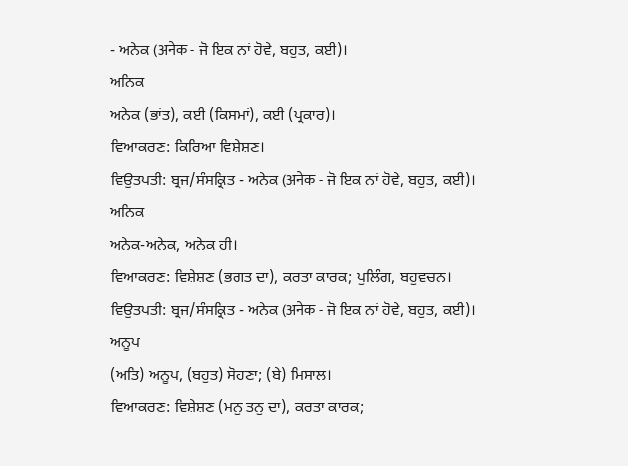- ਅਨੇਕ (अनेक - ਜੋ ਇਕ ਨਾਂ ਹੋਵੇ, ਬਹੁਤ, ਕਈ)।
ਅਨਿਕ
ਅਨੇਕ (ਭਾਂਤ), ਕਈ (ਕਿਸਮਾਂ), ਕਈ (ਪ੍ਰਕਾਰ)।
ਵਿਆਕਰਣ: ਕਿਰਿਆ ਵਿਸ਼ੇਸ਼ਣ।
ਵਿਉਤਪਤੀ: ਬ੍ਰਜ/ਸੰਸਕ੍ਰਿਤ - ਅਨੇਕ (अनेक - ਜੋ ਇਕ ਨਾਂ ਹੋਵੇ, ਬਹੁਤ, ਕਈ)।
ਅਨਿਕ
ਅਨੇਕ-ਅਨੇਕ, ਅਨੇਕ ਹੀ।
ਵਿਆਕਰਣ: ਵਿਸ਼ੇਸ਼ਣ (ਭਗਤ ਦਾ), ਕਰਤਾ ਕਾਰਕ; ਪੁਲਿੰਗ, ਬਹੁਵਚਨ।
ਵਿਉਤਪਤੀ: ਬ੍ਰਜ/ਸੰਸਕ੍ਰਿਤ - ਅਨੇਕ (अनेक - ਜੋ ਇਕ ਨਾਂ ਹੋਵੇ, ਬਹੁਤ, ਕਈ)।
ਅਨੂਪ
(ਅਤਿ) ਅਨੂਪ, (ਬਹੁਤ) ਸੋਹਣਾ; (ਬੇ) ਮਿਸਾਲ।
ਵਿਆਕਰਣ: ਵਿਸ਼ੇਸ਼ਣ (ਮਨੁ ਤਨੁ ਦਾ), ਕਰਤਾ ਕਾਰਕ;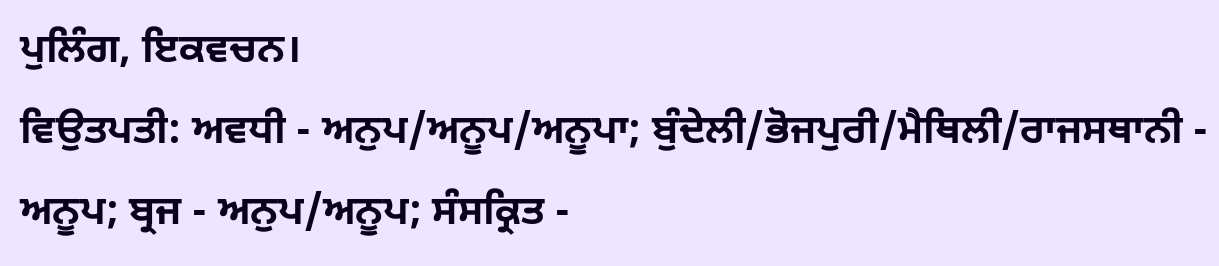ਪੁਲਿੰਗ, ਇਕਵਚਨ।
ਵਿਉਤਪਤੀ: ਅਵਧੀ - ਅਨੁਪ/ਅਨੂਪ/ਅਨੂਪਾ; ਬੁੰਦੇਲੀ/ਭੋਜਪੁਰੀ/ਮੈਥਿਲੀ/ਰਾਜਸਥਾਨੀ - ਅਨੂਪ; ਬ੍ਰਜ - ਅਨੁਪ/ਅਨੂਪ; ਸੰਸਕ੍ਰਿਤ -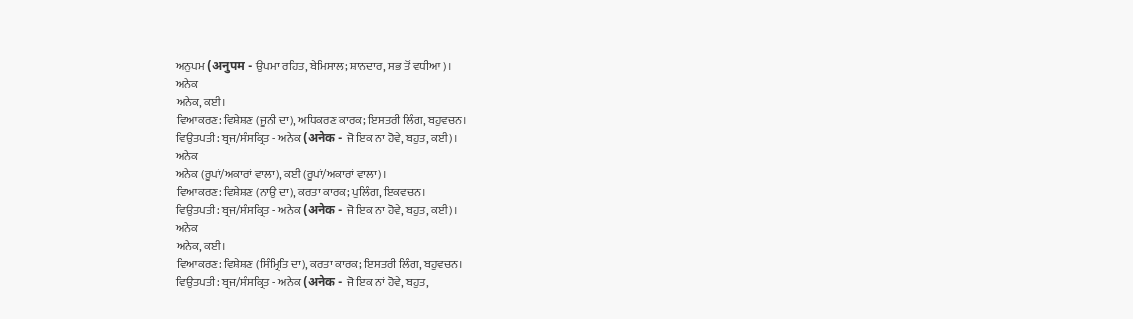ਅਨੁਪਮ (अनुपम - ਉਪਮਾ ਰਹਿਤ, ਬੇਮਿਸਾਲ; ਸ਼ਾਨਦਾਰ, ਸਭ ਤੋਂ ਵਧੀਆ)।
ਅਨੇਕ
ਅਨੇਕ, ਕਈ।
ਵਿਆਕਰਣ: ਵਿਸ਼ੇਸ਼ਣ (ਜੂਨੀ ਦਾ), ਅਧਿਕਰਣ ਕਾਰਕ; ਇਸਤਰੀ ਲਿੰਗ, ਬਹੁਵਚਨ।
ਵਿਉਤਪਤੀ: ਬ੍ਰਜ/ਸੰਸਕ੍ਰਿਤ - ਅਨੇਕ (अनेक - ਜੋ ਇਕ ਨਾ ਹੋਵੇ, ਬਹੁਤ, ਕਈ)।
ਅਨੇਕ
ਅਨੇਕ (ਰੂਪਾਂ/ਅਕਾਰਾਂ ਵਾਲਾ), ਕਈ (ਰੂਪਾਂ/ਅਕਾਰਾਂ ਵਾਲਾ)।
ਵਿਆਕਰਣ: ਵਿਸ਼ੇਸ਼ਣ (ਨਾਉ ਦਾ), ਕਰਤਾ ਕਾਰਕ; ਪੁਲਿੰਗ, ਇਕਵਚਨ।
ਵਿਉਤਪਤੀ: ਬ੍ਰਜ/ਸੰਸਕ੍ਰਿਤ - ਅਨੇਕ (अनेक - ਜੋ ਇਕ ਨਾ ਹੋਵੇ, ਬਹੁਤ, ਕਈ)।
ਅਨੇਕ
ਅਨੇਕ, ਕਈ।
ਵਿਆਕਰਣ: ਵਿਸ਼ੇਸ਼ਣ (ਸਿੰਮ੍ਰਿਤਿ ਦਾ), ਕਰਤਾ ਕਾਰਕ; ਇਸਤਰੀ ਲਿੰਗ, ਬਹੁਵਚਨ।
ਵਿਉਤਪਤੀ: ਬ੍ਰਜ/ਸੰਸਕ੍ਰਿਤ - ਅਨੇਕ (अनेक - ਜੋ ਇਕ ਨਾਂ ਹੋਵੇ, ਬਹੁਤ,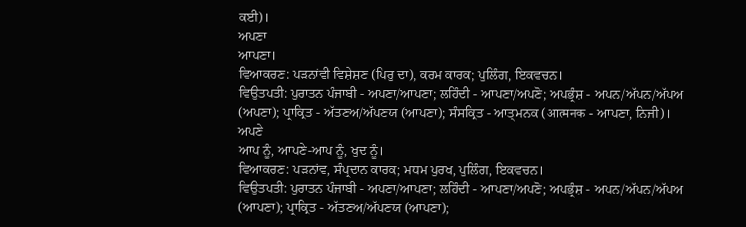ਕਈ)।
ਅਪਣਾ
ਆਪਣਾ।
ਵਿਆਕਰਣ: ਪੜਨਾਂਵੀ ਵਿਸ਼ੇਸ਼ਣ (ਪਿਰੁ ਦਾ), ਕਰਮ ਕਾਰਕ; ਪੁਲਿੰਗ, ਇਕਵਚਨ।
ਵਿਉਤਪਤੀ: ਪੁਰਾਤਨ ਪੰਜਾਬੀ - ਅਪਣਾ/ਆਪਣਾ; ਲਹਿੰਦੀ - ਆਪਣਾ/ਅਪਣੋ; ਅਪਭ੍ਰੰਸ਼ - ਅਪਨ/ਅੱਪਨ/ਅੱਪਅ (ਅਪਣਾ); ਪ੍ਰਾਕ੍ਰਿਤ - ਅੱਤਣਅ/ਅੱਪਣਯ (ਆਪਣਾ); ਸੰਸਕ੍ਰਿਤ - ਆਤ੍ਮਨਕ (आत्मनक - ਆਪਣਾ, ਨਿਜੀ)।
ਅਪਣੇ
ਆਪ ਨੂੰ, ਆਪਣੇ-ਆਪ ਨੂੰ, ਖੁਦ ਨੂੰ।
ਵਿਆਕਰਣ: ਪੜਨਾਂਵ, ਸੰਪ੍ਰਦਾਨ ਕਾਰਕ; ਮਧਮ ਪੁਰਖ, ਪੁਲਿੰਗ, ਇਕਵਚਨ।
ਵਿਉਤਪਤੀ: ਪੁਰਾਤਨ ਪੰਜਾਬੀ - ਅਪਣਾ/ਆਪਣਾ; ਲਹਿੰਦੀ - ਆਪਣਾ/ਅਪਣੋ; ਅਪਭ੍ਰੰਸ਼ - ਅਪਨ/ਅੱਪਨ/ਅੱਪਅ (ਆਪਣਾ); ਪ੍ਰਾਕ੍ਰਿਤ - ਅੱਤਣਅ/ਅੱਪਣਯ (ਆਪਣਾ);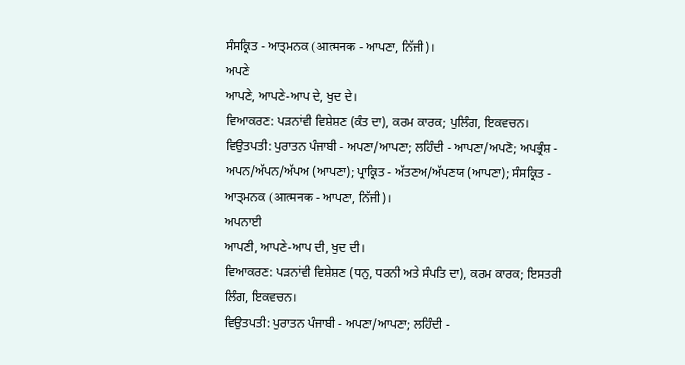ਸੰਸਕ੍ਰਿਤ - ਆਤ੍ਮਨਕ (आत्मनक - ਆਪਣਾ, ਨਿੱਜੀ)।
ਅਪਣੇ
ਆਪਣੇ, ਆਪਣੇ-ਆਪ ਦੇ, ਖੁਦ ਦੇ।
ਵਿਆਕਰਣ: ਪੜਨਾਂਵੀ ਵਿਸ਼ੇਸ਼ਣ (ਕੰਤ ਦਾ), ਕਰਮ ਕਾਰਕ; ਪੁਲਿੰਗ, ਇਕਵਚਨ।
ਵਿਉਤਪਤੀ: ਪੁਰਾਤਨ ਪੰਜਾਬੀ - ਅਪਣਾ/ਆਪਣਾ; ਲਹਿੰਦੀ - ਆਪਣਾ/ਅਪਣੋ; ਅਪਭ੍ਰੰਸ਼ - ਅਪਨ/ਅੱਪਨ/ਅੱਪਅ (ਆਪਣਾ); ਪ੍ਰਾਕ੍ਰਿਤ - ਅੱਤਣਅ/ਅੱਪਣਯ (ਆਪਣਾ); ਸੰਸਕ੍ਰਿਤ - ਆਤ੍ਮਨਕ (आत्मनक - ਆਪਣਾ, ਨਿੱਜੀ)।
ਅਪਨਾਈ
ਆਪਣੀ, ਆਪਣੇ-ਆਪ ਦੀ, ਖੁਦ ਦੀ।
ਵਿਆਕਰਣ: ਪੜਨਾਂਵੀ ਵਿਸ਼ੇਸ਼ਣ (ਧਨੁ, ਧਰਨੀ ਅਤੇ ਸੰਪਤਿ ਦਾ), ਕਰਮ ਕਾਰਕ; ਇਸਤਰੀ ਲਿੰਗ, ਇਕਵਚਨ।
ਵਿਉਤਪਤੀ: ਪੁਰਾਤਨ ਪੰਜਾਬੀ - ਅਪਣਾ/ਆਪਣਾ; ਲਹਿੰਦੀ -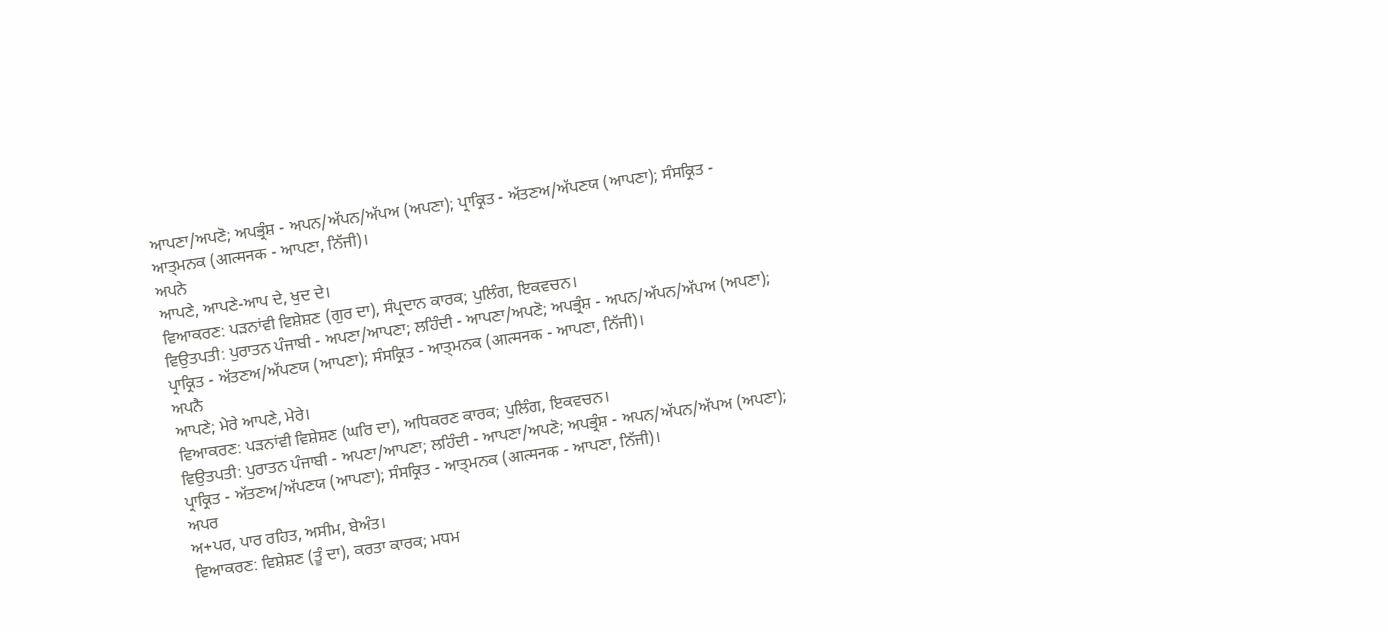ਆਪਣਾ/ਅਪਣੋ; ਅਪਭ੍ਰੰਸ਼ - ਅਪਨ/ਅੱਪਨ/ਅੱਪਅ (ਅਪਣਾ); ਪ੍ਰਾਕ੍ਰਿਤ - ਅੱਤਣਅ/ਅੱਪਣਯ (ਆਪਣਾ); ਸੰਸਕ੍ਰਿਤ - ਆਤ੍ਮਨਕ (आत्मनक - ਆਪਣਾ, ਨਿੱਜੀ)।
ਅਪਨੇ
ਆਪਣੇ, ਆਪਣੇ-ਆਪ ਦੇ, ਖੁਦ ਦੇ।
ਵਿਆਕਰਣ: ਪੜਨਾਂਵੀ ਵਿਸ਼ੇਸ਼ਣ (ਗੁਰ ਦਾ), ਸੰਪ੍ਰਦਾਨ ਕਾਰਕ; ਪੁਲਿੰਗ, ਇਕਵਚਨ।
ਵਿਉਤਪਤੀ: ਪੁਰਾਤਨ ਪੰਜਾਬੀ - ਅਪਣਾ/ਆਪਣਾ; ਲਹਿੰਦੀ - ਆਪਣਾ/ਅਪਣੋ; ਅਪਭ੍ਰੰਸ਼ - ਅਪਨ/ਅੱਪਨ/ਅੱਪਅ (ਅਪਣਾ); ਪ੍ਰਾਕ੍ਰਿਤ - ਅੱਤਣਅ/ਅੱਪਣਯ (ਆਪਣਾ); ਸੰਸਕ੍ਰਿਤ - ਆਤ੍ਮਨਕ (आत्मनक - ਆਪਣਾ, ਨਿੱਜੀ)।
ਅਪਨੈ
ਆਪਣੇ; ਮੇਰੇ ਆਪਣੇ, ਮੇਰੇ।
ਵਿਆਕਰਣ: ਪੜਨਾਂਵੀ ਵਿਸ਼ੇਸ਼ਣ (ਘਰਿ ਦਾ), ਅਧਿਕਰਣ ਕਾਰਕ; ਪੁਲਿੰਗ, ਇਕਵਚਨ।
ਵਿਉਤਪਤੀ: ਪੁਰਾਤਨ ਪੰਜਾਬੀ - ਅਪਣਾ/ਆਪਣਾ; ਲਹਿੰਦੀ - ਆਪਣਾ/ਅਪਣੋ; ਅਪਭ੍ਰੰਸ਼ - ਅਪਨ/ਅੱਪਨ/ਅੱਪਅ (ਅਪਣਾ); ਪ੍ਰਾਕ੍ਰਿਤ - ਅੱਤਣਅ/ਅੱਪਣਯ (ਆਪਣਾ); ਸੰਸਕ੍ਰਿਤ - ਆਤ੍ਮਨਕ (आत्मनक - ਆਪਣਾ, ਨਿੱਜੀ)।
ਅਪਰ
ਅ+ਪਰ, ਪਾਰ ਰਹਿਤ, ਅਸੀਮ, ਬੇਅੰਤ।
ਵਿਆਕਰਣ: ਵਿਸ਼ੇਸ਼ਣ (ਤੂੰ ਦਾ), ਕਰਤਾ ਕਾਰਕ; ਮਧਮ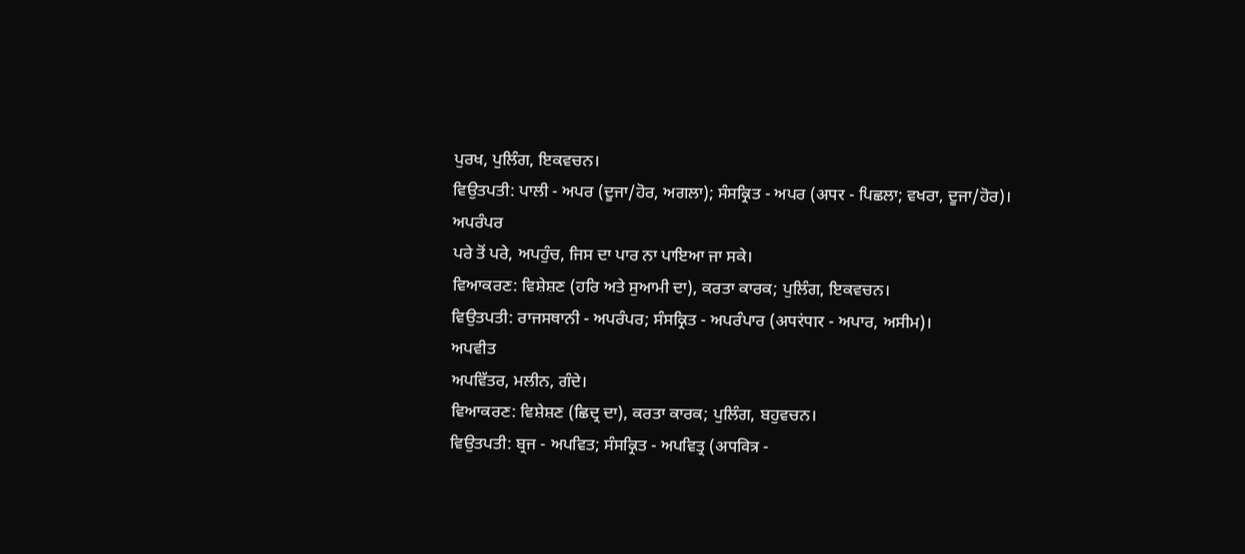ਪੁਰਖ, ਪੁਲਿੰਗ, ਇਕਵਚਨ।
ਵਿਉਤਪਤੀ: ਪਾਲੀ - ਅਪਰ (ਦੂਜਾ/ਹੋਰ, ਅਗਲਾ); ਸੰਸਕ੍ਰਿਤ - ਅਪਰ (अपर - ਪਿਛਲਾ; ਵਖਰਾ, ਦੂਜਾ/ਹੋਰ)।
ਅਪਰੰਪਰ
ਪਰੇ ਤੋਂ ਪਰੇ, ਅਪਹੁੰਚ, ਜਿਸ ਦਾ ਪਾਰ ਨਾ ਪਾਇਆ ਜਾ ਸਕੇ।
ਵਿਆਕਰਣ: ਵਿਸ਼ੇਸ਼ਣ (ਹਰਿ ਅਤੇ ਸੁਆਮੀ ਦਾ), ਕਰਤਾ ਕਾਰਕ; ਪੁਲਿੰਗ, ਇਕਵਚਨ।
ਵਿਉਤਪਤੀ: ਰਾਜਸਥਾਨੀ - ਅਪਰੰਪਰ; ਸੰਸਕ੍ਰਿਤ - ਅਪਰੰਪਾਰ (अपरंपार - ਅਪਾਰ, ਅਸੀਮ)।
ਅਪਵੀਤ
ਅਪਵਿੱਤਰ, ਮਲੀਨ, ਗੰਦੇ।
ਵਿਆਕਰਣ: ਵਿਸ਼ੇਸ਼ਣ (ਛਿਦ੍ਰ ਦਾ), ਕਰਤਾ ਕਾਰਕ; ਪੁਲਿੰਗ, ਬਹੁਵਚਨ।
ਵਿਉਤਪਤੀ: ਬ੍ਰਜ - ਅਪਵਿਤ; ਸੰਸਕ੍ਰਿਤ - ਅਪਵਿਤ੍ਰ (अपवित्र -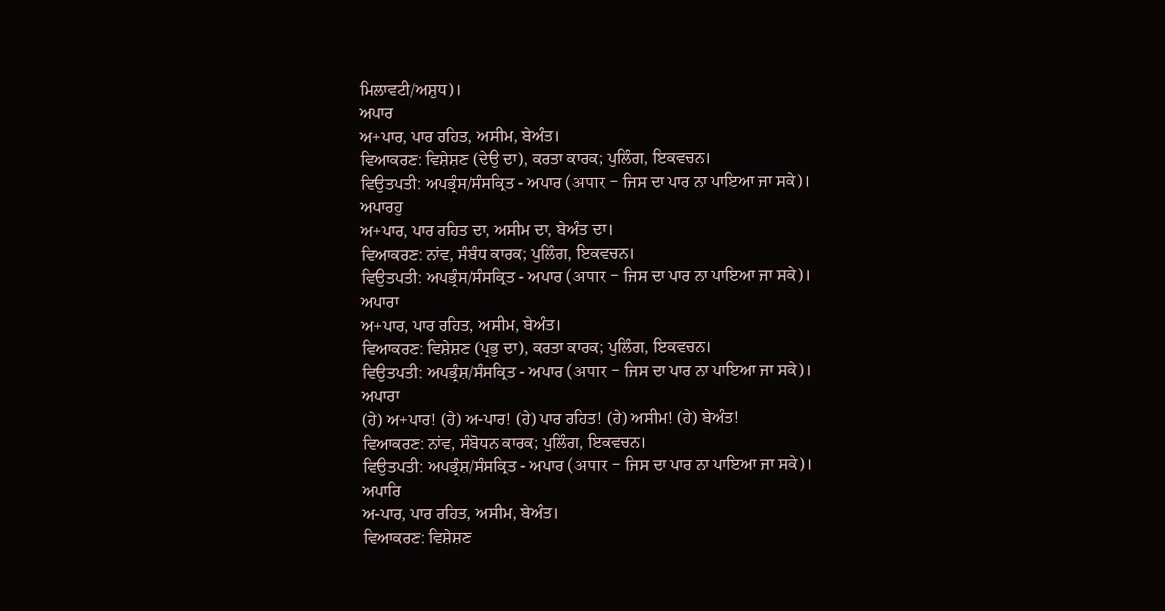ਮਿਲਾਵਟੀ/ਅਸ਼ੁਧ)।
ਅਪਾਰ
ਅ+ਪਾਰ, ਪਾਰ ਰਹਿਤ, ਅਸੀਮ, ਬੇਅੰਤ।
ਵਿਆਕਰਣ: ਵਿਸ਼ੇਸ਼ਣ (ਦੇਉ ਦਾ), ਕਰਤਾ ਕਾਰਕ; ਪੁਲਿੰਗ, ਇਕਵਚਨ।
ਵਿਉਤਪਤੀ: ਅਪਭ੍ਰੰਸ/ਸੰਸਕ੍ਰਿਤ - ਅਪਾਰ (अपार - ਜਿਸ ਦਾ ਪਾਰ ਨਾ ਪਾਇਆ ਜਾ ਸਕੇ)।
ਅਪਾਰਹੁ
ਅ+ਪਾਰ, ਪਾਰ ਰਹਿਤ ਦਾ, ਅਸੀਮ ਦਾ, ਬੇਅੰਤ ਦਾ।
ਵਿਆਕਰਣ: ਨਾਂਵ, ਸੰਬੰਧ ਕਾਰਕ; ਪੁਲਿੰਗ, ਇਕਵਚਨ।
ਵਿਉਤਪਤੀ: ਅਪਭ੍ਰੰਸ/ਸੰਸਕ੍ਰਿਤ - ਅਪਾਰ (अपार - ਜਿਸ ਦਾ ਪਾਰ ਨਾ ਪਾਇਆ ਜਾ ਸਕੇ)।
ਅਪਾਰਾ
ਅ+ਪਾਰ, ਪਾਰ ਰਹਿਤ, ਅਸੀਮ, ਬੇਅੰਤ।
ਵਿਆਕਰਣ: ਵਿਸ਼ੇਸ਼ਣ (ਪ੍ਰਭੁ ਦਾ), ਕਰਤਾ ਕਾਰਕ; ਪੁਲਿੰਗ, ਇਕਵਚਨ।
ਵਿਉਤਪਤੀ: ਅਪਭ੍ਰੰਸ਼/ਸੰਸਕ੍ਰਿਤ - ਅਪਾਰ (अपार - ਜਿਸ ਦਾ ਪਾਰ ਨਾ ਪਾਇਆ ਜਾ ਸਕੇ)।
ਅਪਾਰਾ
(ਹੇ) ਅ+ਪਾਰ! (ਹੇ) ਅ-ਪਾਰ! (ਹੇ) ਪਾਰ ਰਹਿਤ! (ਹੇ) ਅਸੀਮ! (ਹੇ) ਬੇਅੰਤ!
ਵਿਆਕਰਣ: ਨਾਂਵ, ਸੰਬੋਧਨ ਕਾਰਕ; ਪੁਲਿੰਗ, ਇਕਵਚਨ।
ਵਿਉਤਪਤੀ: ਅਪਭ੍ਰੰਸ਼/ਸੰਸਕ੍ਰਿਤ - ਅਪਾਰ (अपार - ਜਿਸ ਦਾ ਪਾਰ ਨਾ ਪਾਇਆ ਜਾ ਸਕੇ)।
ਅਪਾਰਿ
ਅ-ਪਾਰ, ਪਾਰ ਰਹਿਤ, ਅਸੀਮ, ਬੇਅੰਤ।
ਵਿਆਕਰਣ: ਵਿਸ਼ੇਸ਼ਣ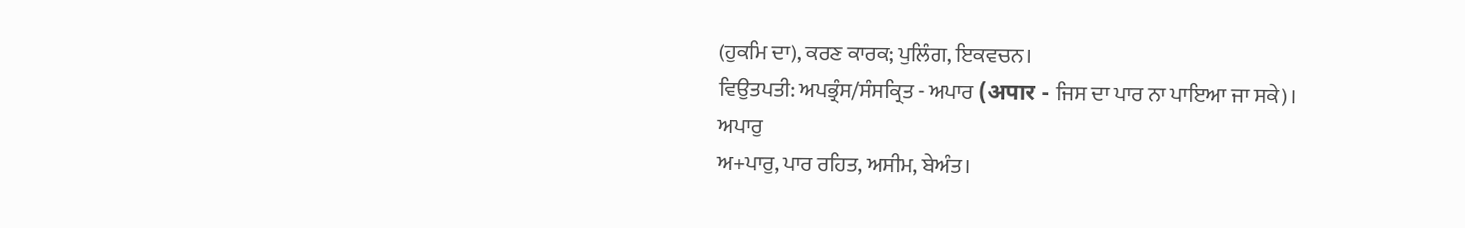(ਹੁਕਮਿ ਦਾ), ਕਰਣ ਕਾਰਕ; ਪੁਲਿੰਗ, ਇਕਵਚਨ।
ਵਿਉਤਪਤੀ: ਅਪਭ੍ਰੰਸ/ਸੰਸਕ੍ਰਿਤ - ਅਪਾਰ (अपार - ਜਿਸ ਦਾ ਪਾਰ ਨਾ ਪਾਇਆ ਜਾ ਸਕੇ)।
ਅਪਾਰੁ
ਅ+ਪਾਰੁ, ਪਾਰ ਰਹਿਤ, ਅਸੀਮ, ਬੇਅੰਤ।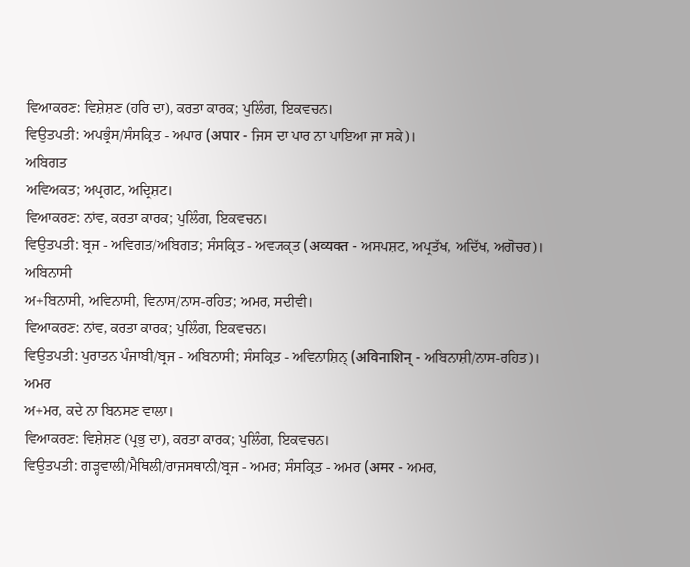ਵਿਆਕਰਣ: ਵਿਸ਼ੇਸ਼ਣ (ਹਰਿ ਦਾ), ਕਰਤਾ ਕਾਰਕ; ਪੁਲਿੰਗ, ਇਕਵਚਨ।
ਵਿਉਤਪਤੀ: ਅਪਭ੍ਰੰਸ/ਸੰਸਕ੍ਰਿਤ - ਅਪਾਰ (अपार - ਜਿਸ ਦਾ ਪਾਰ ਨਾ ਪਾਇਆ ਜਾ ਸਕੇ)।
ਅਬਿਗਤ
ਅਵਿਅਕਤ; ਅਪ੍ਰਗਟ, ਅਦ੍ਰਿਸ਼ਟ।
ਵਿਆਕਰਣ: ਨਾਂਵ, ਕਰਤਾ ਕਾਰਕ; ਪੁਲਿੰਗ, ਇਕਵਚਨ।
ਵਿਉਤਪਤੀ: ਬ੍ਰਜ - ਅਵਿਗਤ/ਅਬਿਗਤ; ਸੰਸਕ੍ਰਿਤ - ਅਵ੍ਯਕ੍ਤ (अव्यक्त - ਅਸਪਸ਼ਟ, ਅਪ੍ਰਤੱਖ, ਅਦਿੱਖ, ਅਗੋਚਰ)।
ਅਬਿਨਾਸੀ
ਅ+ਬਿਨਾਸੀ, ਅਵਿਨਾਸੀ, ਵਿਨਾਸ/ਨਾਸ-ਰਹਿਤ; ਅਮਰ, ਸਦੀਵੀ।
ਵਿਆਕਰਣ: ਨਾਂਵ, ਕਰਤਾ ਕਾਰਕ; ਪੁਲਿੰਗ, ਇਕਵਚਨ।
ਵਿਉਤਪਤੀ: ਪੁਰਾਤਨ ਪੰਜਾਬੀ/ਬ੍ਰਜ - ਅਬਿਨਾਸੀ; ਸੰਸਕ੍ਰਿਤ - ਅਵਿਨਾਸ਼ਿਨ੍ (अविनाशिन् - ਅਬਿਨਾਸ਼ੀ/ਨਾਸ-ਰਹਿਤ)।
ਅਮਰ
ਅ+ਮਰ, ਕਦੇ ਨਾ ਬਿਨਸਣ ਵਾਲਾ।
ਵਿਆਕਰਣ: ਵਿਸ਼ੇਸ਼ਣ (ਪ੍ਰਭੁ ਦਾ), ਕਰਤਾ ਕਾਰਕ; ਪੁਲਿੰਗ, ਇਕਵਚਨ।
ਵਿਉਤਪਤੀ: ਗੜ੍ਹਵਾਲੀ/ਮੈਥਿਲੀ/ਰਾਜਸਥਾਨੀ/ਬ੍ਰਜ - ਅਮਰ; ਸੰਸਕ੍ਰਿਤ - ਅਮਰ (अमर - ਅਮਰ,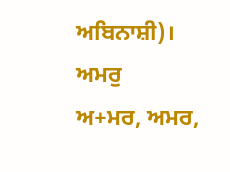ਅਬਿਨਾਸ਼ੀ)।
ਅਮਰੁ
ਅ+ਮਰ, ਅਮਰ,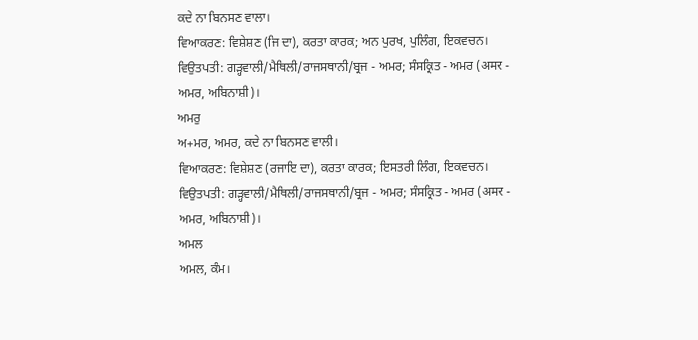ਕਦੇ ਨਾ ਬਿਨਸਣ ਵਾਲਾ।
ਵਿਆਕਰਣ: ਵਿਸ਼ੇਸ਼ਣ (ਜਿ ਦਾ), ਕਰਤਾ ਕਾਰਕ; ਅਨ ਪੁਰਖ, ਪੁਲਿੰਗ, ਇਕਵਚਨ।
ਵਿਉਤਪਤੀ: ਗੜ੍ਹਵਾਲੀ/ਮੈਥਿਲੀ/ਰਾਜਸਥਾਨੀ/ਬ੍ਰਜ - ਅਮਰ; ਸੰਸਕ੍ਰਿਤ - ਅਮਰ (अमर - ਅਮਰ, ਅਬਿਨਾਸ਼ੀ)।
ਅਮਰੁ
ਅ+ਮਰ, ਅਮਰ, ਕਦੇ ਨਾ ਬਿਨਸਣ ਵਾਲੀ।
ਵਿਆਕਰਣ: ਵਿਸ਼ੇਸ਼ਣ (ਰਜਾਇ ਦਾ), ਕਰਤਾ ਕਾਰਕ; ਇਸਤਰੀ ਲਿੰਗ, ਇਕਵਚਨ।
ਵਿਉਤਪਤੀ: ਗੜ੍ਹਵਾਲੀ/ਮੈਥਿਲੀ/ਰਾਜਸਥਾਨੀ/ਬ੍ਰਜ - ਅਮਰ; ਸੰਸਕ੍ਰਿਤ - ਅਮਰ (अमर - ਅਮਰ, ਅਬਿਨਾਸ਼ੀ)।
ਅਮਲ
ਅਮਲ, ਕੰਮ।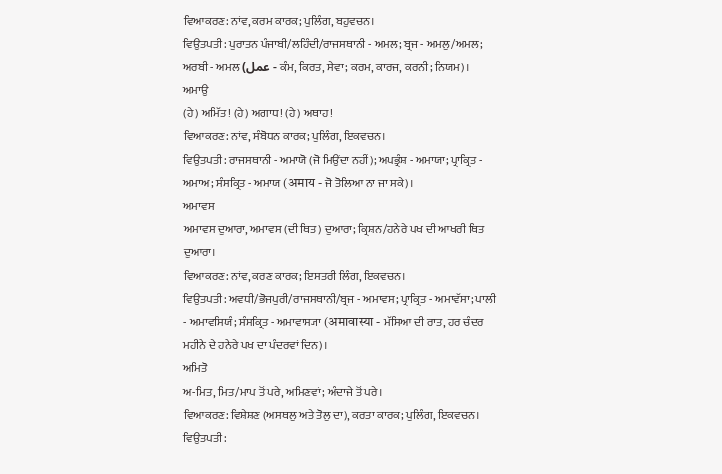ਵਿਆਕਰਣ: ਨਾਂਵ, ਕਰਮ ਕਾਰਕ; ਪੁਲਿੰਗ, ਬਹੁਵਚਨ।
ਵਿਉਤਪਤੀ: ਪੁਰਾਤਨ ਪੰਜਾਬੀ/ਲਹਿੰਦੀ/ਰਾਜਸਥਾਨੀ - ਅਮਲ; ਬ੍ਰਜ - ਅਮਲੁ/ਅਮਲ; ਅਰਬੀ - ਅਮਲ (عمل - ਕੰਮ, ਕਿਰਤ, ਸੇਵਾ; ਕਰਮ, ਕਾਰਜ, ਕਰਨੀ; ਨਿਯਮ)।
ਅਮਾਉ
(ਹੇ) ਅਮਿੱਤ! (ਹੇ) ਅਗਾਧ! (ਹੇ) ਅਥਾਹ!
ਵਿਆਕਰਣ: ਨਾਂਵ, ਸੰਬੋਧਨ ਕਾਰਕ; ਪੁਲਿੰਗ, ਇਕਵਚਨ।
ਵਿਉਤਪਤੀ: ਰਾਜਸਥਾਨੀ - ਅਮਾਯੋ (ਜੋ ਮਿਉਂਦਾ ਨਹੀਂ); ਅਪਭ੍ਰੰਸ਼ - ਅਮਾਯਾ; ਪ੍ਰਾਕ੍ਰਿਤ - ਅਮਾਅ; ਸੰਸਕ੍ਰਿਤ - ਅਮਾਯ (अमाय - ਜੋ ਤੋਲਿਆ ਨਾ ਜਾ ਸਕੇ)।
ਅਮਾਵਸ
ਅਮਾਵਸ ਦੁਆਰਾ, ਅਮਾਵਸ (ਦੀ ਥਿਤ) ਦੁਆਰਾ; ਕ੍ਰਿਸ਼ਨ/ਹਨੇਰੇ ਪਖ ਦੀ ਆਖਰੀ ਥਿਤ ਦੁਆਰਾ।
ਵਿਆਕਰਣ: ਨਾਂਵ, ਕਰਣ ਕਾਰਕ; ਇਸਤਰੀ ਲਿੰਗ, ਇਕਵਚਨ।
ਵਿਉਤਪਤੀ: ਅਵਧੀ/ਭੋਜਪੁਰੀ/ਰਾਜਸਥਾਨੀ/ਬ੍ਰਜ - ਅਮਾਵਸ; ਪ੍ਰਾਕ੍ਰਿਤ - ਅਮਾਵੱਸਾ; ਪਾਲੀ - ਅਮਾਵਸਿਯੰ; ਸੰਸਕ੍ਰਿਤ - ਅਮਾਵਾਸ੍ਯਾ (अमावास्या - ਮੱਸਿਆ ਦੀ ਰਾਤ, ਹਰ ਚੰਦਰ ਮਹੀਨੇ ਦੇ ਹਨੇਰੇ ਪਖ ਦਾ ਪੰਦਰਵਾਂ ਦਿਨ)।
ਅਮਿਤੋ
ਅ-ਮਿਤ, ਮਿਤ/ਮਾਪ ਤੋਂ ਪਰੇ, ਅਮਿਣਵਾਂ; ਅੰਦਾਜੇ ਤੋਂ ਪਰੇ।
ਵਿਆਕਰਣ: ਵਿਸ਼ੇਸ਼ਣ (ਅਸਥਲੁ ਅਤੇ ਤੋਲੁ ਦਾ), ਕਰਤਾ ਕਾਰਕ; ਪੁਲਿੰਗ, ਇਕਵਚਨ।
ਵਿਉਤਪਤੀ: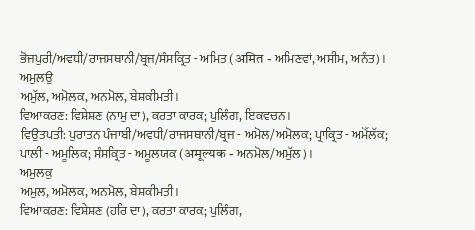ਭੋਜਪੁਰੀ/ਅਵਧੀ/ਰਾਜਸਥਾਨੀ/ਬ੍ਰਜ/ਸੰਸਕ੍ਰਿਤ - ਅਮਿਤ (अमित - ਅਮਿਣਵਾਂ, ਅਸੀਮ, ਅਨੰਤ)।
ਅਮੁਲਉ
ਅਮੁੱਲ, ਅਮੋਲਕ, ਅਨਮੋਲ, ਬੇਸ਼ਕੀਮਤੀ।
ਵਿਆਕਰਣ: ਵਿਸ਼ੇਸ਼ਣ (ਨਾਮੁ ਦਾ), ਕਰਤਾ ਕਾਰਕ; ਪੁਲਿੰਗ, ਇਕਵਚਨ।
ਵਿਉਤਪਤੀ: ਪੁਰਾਤਨ ਪੰਜਾਬੀ/ਅਵਧੀ/ਰਾਜਸਥਾਨੀ/ਬ੍ਰਜ - ਅਮੋਲ/ਅਮੋਲਕ; ਪ੍ਰਾਕ੍ਰਿਤ - ਅਮੋੱਲੱਕ; ਪਾਲੀ - ਅਮੂਲਿਕ; ਸੰਸਕ੍ਰਿਤ - ਅਮੂਲਯਕ (अमूल्यक - ਅਨਮੋਲ/ਅਮੁੱਲ)।
ਅਮੁਲਕੁ
ਅਮੁਲ, ਅਮੋਲਕ, ਅਨਮੋਲ, ਬੇਸ਼ਕੀਮਤੀ।
ਵਿਆਕਰਣ: ਵਿਸ਼ੇਸ਼ਣ (ਹਰਿ ਦਾ), ਕਰਤਾ ਕਾਰਕ; ਪੁਲਿੰਗ,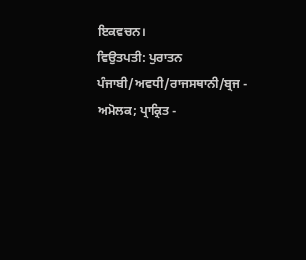ਇਕਵਚਨ।
ਵਿਉਤਪਤੀ: ਪੁਰਾਤਨ ਪੰਜਾਬੀ/ਅਵਧੀ/ਰਾਜਸਥਾਨੀ/ਬ੍ਰਜ - ਅਮੋਲਕ; ਪ੍ਰਾਕ੍ਰਿਤ -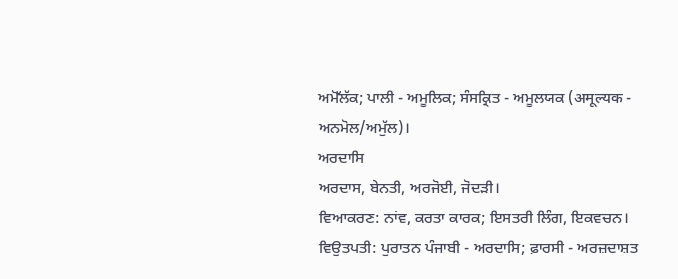ਅਮੋੱਲੱਕ; ਪਾਲੀ - ਅਮੂਲਿਕ; ਸੰਸਕ੍ਰਿਤ - ਅਮੂਲਯਕ (अमूल्यक - ਅਨਮੋਲ/ਅਮੁੱਲ)।
ਅਰਦਾਸਿ
ਅਰਦਾਸ, ਬੇਨਤੀ, ਅਰਜੋਈ, ਜੋਦੜੀ।
ਵਿਆਕਰਣ: ਨਾਂਵ, ਕਰਤਾ ਕਾਰਕ; ਇਸਤਰੀ ਲਿੰਗ, ਇਕਵਚਨ।
ਵਿਉਤਪਤੀ: ਪੁਰਾਤਨ ਪੰਜਾਬੀ - ਅਰਦਾਸਿ; ਫ਼ਾਰਸੀ - ਅਰਜ਼ਦਾਸ਼ਤ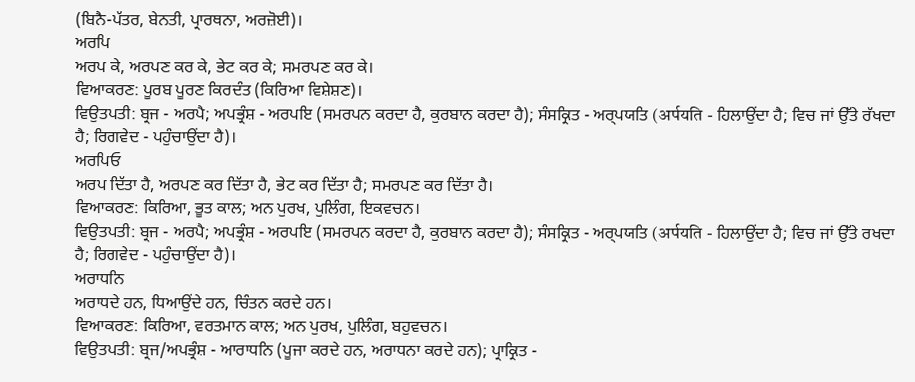(ਬਿਨੈ-ਪੱਤਰ, ਬੇਨਤੀ, ਪ੍ਰਾਰਥਨਾ, ਅਰਜ਼ੋਈ)।
ਅਰਪਿ
ਅਰਪ ਕੇ, ਅਰਪਣ ਕਰ ਕੇ, ਭੇਟ ਕਰ ਕੇ; ਸਮਰਪਣ ਕਰ ਕੇ।
ਵਿਆਕਰਣ: ਪੂਰਬ ਪੂਰਣ ਕਿਰਦੰਤ (ਕਿਰਿਆ ਵਿਸ਼ੇਸ਼ਣ)।
ਵਿਉਤਪਤੀ: ਬ੍ਰਜ - ਅਰਪੈ; ਅਪਭ੍ਰੰਸ਼ - ਅਰਪਇ (ਸਮਰਪਨ ਕਰਦਾ ਹੈ, ਕੁਰਬਾਨ ਕਰਦਾ ਹੈ); ਸੰਸਕ੍ਰਿਤ - ਅਰ੍ਪਯਤਿ (अर्पयति - ਹਿਲਾਉਂਦਾ ਹੈ; ਵਿਚ ਜਾਂ ਉੱਤੇ ਰੱਖਦਾ ਹੈ; ਰਿਗਵੇਦ - ਪਹੁੰਚਾਉਂਦਾ ਹੈ)।
ਅਰਪਿਓ
ਅਰਪ ਦਿੱਤਾ ਹੈ, ਅਰਪਣ ਕਰ ਦਿੱਤਾ ਹੈ, ਭੇਟ ਕਰ ਦਿੱਤਾ ਹੈ; ਸਮਰਪਣ ਕਰ ਦਿੱਤਾ ਹੈ।
ਵਿਆਕਰਣ: ਕਿਰਿਆ, ਭੂਤ ਕਾਲ; ਅਨ ਪੁਰਖ, ਪੁਲਿੰਗ, ਇਕਵਚਨ।
ਵਿਉਤਪਤੀ: ਬ੍ਰਜ - ਅਰਪੈ; ਅਪਭ੍ਰੰਸ਼ - ਅਰਪਇ (ਸਮਰਪਨ ਕਰਦਾ ਹੈ, ਕੁਰਬਾਨ ਕਰਦਾ ਹੈ); ਸੰਸਕ੍ਰਿਤ - ਅਰ੍ਪਯਤਿ (अर्पयति - ਹਿਲਾਉਂਦਾ ਹੈ; ਵਿਚ ਜਾਂ ਉੱਤੇ ਰਖਦਾ ਹੈ; ਰਿਗਵੇਦ - ਪਹੁੰਚਾਉਂਦਾ ਹੈ)।
ਅਰਾਧਨਿ
ਅਰਾਧਦੇ ਹਨ, ਧਿਆਉਂਦੇ ਹਨ, ਚਿੰਤਨ ਕਰਦੇ ਹਨ।
ਵਿਆਕਰਣ: ਕਿਰਿਆ, ਵਰਤਮਾਨ ਕਾਲ; ਅਨ ਪੁਰਖ, ਪੁਲਿੰਗ, ਬਹੁਵਚਨ।
ਵਿਉਤਪਤੀ: ਬ੍ਰਜ/ਅਪਭ੍ਰੰਸ਼ - ਆਰਾਧਨਿ (ਪੂਜਾ ਕਰਦੇ ਹਨ, ਅਰਾਧਨਾ ਕਰਦੇ ਹਨ); ਪ੍ਰਾਕ੍ਰਿਤ -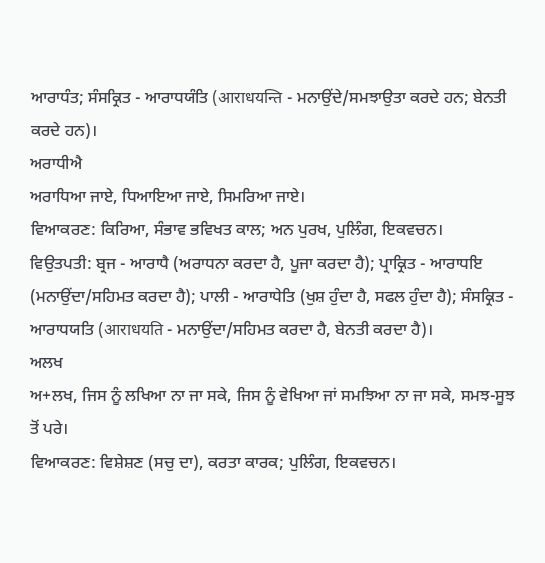ਆਰਾਧੰਤ; ਸੰਸਕ੍ਰਿਤ - ਆਰਾਧਯੰਤਿ (आराधयन्ति - ਮਨਾਉਂਦੇ/ਸਮਝਾਉਤਾ ਕਰਦੇ ਹਨ; ਬੇਨਤੀ ਕਰਦੇ ਹਨ)।
ਅਰਾਧੀਐ
ਅਰਾਧਿਆ ਜਾਏ, ਧਿਆਇਆ ਜਾਏ, ਸਿਮਰਿਆ ਜਾਏ।
ਵਿਆਕਰਣ: ਕਿਰਿਆ, ਸੰਭਾਵ ਭਵਿਖਤ ਕਾਲ; ਅਨ ਪੁਰਖ, ਪੁਲਿੰਗ, ਇਕਵਚਨ।
ਵਿਉਤਪਤੀ: ਬ੍ਰਜ - ਆਰਾਧੈ (ਅਰਾਧਨਾ ਕਰਦਾ ਹੈ, ਪੂਜਾ ਕਰਦਾ ਹੈ); ਪ੍ਰਾਕ੍ਰਿਤ - ਆਰਾਧਇ (ਮਨਾਉਂਦਾ/ਸਹਿਮਤ ਕਰਦਾ ਹੈ); ਪਾਲੀ - ਆਰਾਧੇਤਿ (ਖੁਸ਼ ਹੁੰਦਾ ਹੈ, ਸਫਲ ਹੁੰਦਾ ਹੈ); ਸੰਸਕ੍ਰਿਤ - ਆਰਾਧਯਤਿ (आराधयति - ਮਨਾਉਂਦਾ/ਸਹਿਮਤ ਕਰਦਾ ਹੈ, ਬੇਨਤੀ ਕਰਦਾ ਹੈ)।
ਅਲਖ
ਅ+ਲਖ, ਜਿਸ ਨੂੰ ਲਖਿਆ ਨਾ ਜਾ ਸਕੇ, ਜਿਸ ਨੂੰ ਵੇਖਿਆ ਜਾਂ ਸਮਝਿਆ ਨਾ ਜਾ ਸਕੇ, ਸਮਝ-ਸੂਝ ਤੋਂ ਪਰੇ।
ਵਿਆਕਰਣ: ਵਿਸ਼ੇਸ਼ਣ (ਸਚੁ ਦਾ), ਕਰਤਾ ਕਾਰਕ; ਪੁਲਿੰਗ, ਇਕਵਚਨ।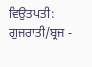ਵਿਉਤਪਤੀ: ਗੁਜਰਾਤੀ/ਬ੍ਰਜ -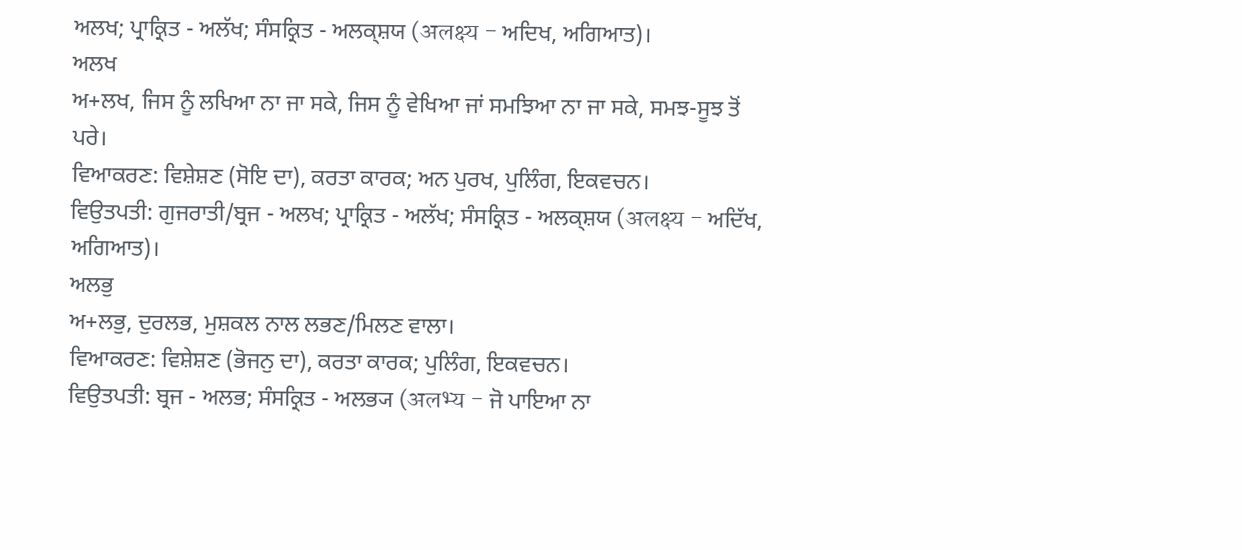ਅਲਖ; ਪ੍ਰਾਕ੍ਰਿਤ - ਅਲੱਖ; ਸੰਸਕ੍ਰਿਤ - ਅਲਕ੍ਸ਼ਯ (अलक्ष्य - ਅਦਿਖ, ਅਗਿਆਤ)।
ਅਲਖ
ਅ+ਲਖ, ਜਿਸ ਨੂੰ ਲਖਿਆ ਨਾ ਜਾ ਸਕੇ, ਜਿਸ ਨੂੰ ਵੇਖਿਆ ਜਾਂ ਸਮਝਿਆ ਨਾ ਜਾ ਸਕੇ, ਸਮਝ-ਸੂਝ ਤੋਂ ਪਰੇ।
ਵਿਆਕਰਣ: ਵਿਸ਼ੇਸ਼ਣ (ਸੋਇ ਦਾ), ਕਰਤਾ ਕਾਰਕ; ਅਨ ਪੁਰਖ, ਪੁਲਿੰਗ, ਇਕਵਚਨ।
ਵਿਉਤਪਤੀ: ਗੁਜਰਾਤੀ/ਬ੍ਰਜ - ਅਲਖ; ਪ੍ਰਾਕ੍ਰਿਤ - ਅਲੱਖ; ਸੰਸਕ੍ਰਿਤ - ਅਲਕ੍ਸ਼ਯ (अलक्ष्य - ਅਦਿੱਖ, ਅਗਿਆਤ)।
ਅਲਭੁ
ਅ+ਲਭੁ, ਦੁਰਲਭ, ਮੁਸ਼ਕਲ ਨਾਲ ਲਭਣ/ਮਿਲਣ ਵਾਲਾ।
ਵਿਆਕਰਣ: ਵਿਸ਼ੇਸ਼ਣ (ਭੋਜਨੁ ਦਾ), ਕਰਤਾ ਕਾਰਕ; ਪੁਲਿੰਗ, ਇਕਵਚਨ।
ਵਿਉਤਪਤੀ: ਬ੍ਰਜ - ਅਲਭ; ਸੰਸਕ੍ਰਿਤ - ਅਲਭ੍ਯ (अलभ्य - ਜੋ ਪਾਇਆ ਨਾ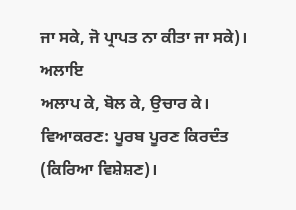ਜਾ ਸਕੇ, ਜੋ ਪ੍ਰਾਪਤ ਨਾ ਕੀਤਾ ਜਾ ਸਕੇ)।
ਅਲਾਇ
ਅਲਾਪ ਕੇ, ਬੋਲ ਕੇ, ਉਚਾਰ ਕੇ।
ਵਿਆਕਰਣ: ਪੂਰਬ ਪੂਰਣ ਕਿਰਦੰਤ (ਕਿਰਿਆ ਵਿਸ਼ੇਸ਼ਣ)।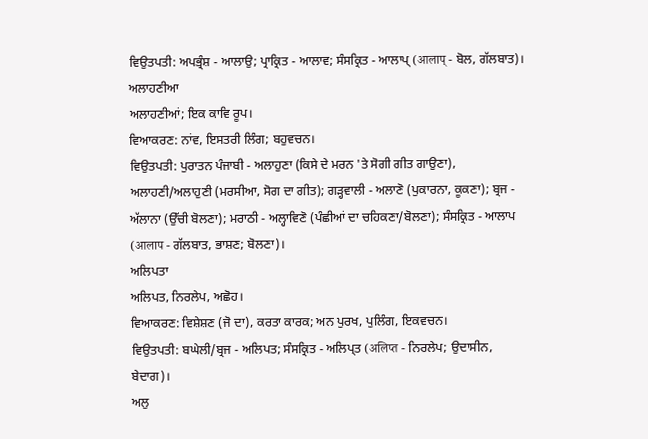ਵਿਉਤਪਤੀ: ਅਪਭ੍ਰੰਸ਼ - ਆਲਾਉ; ਪ੍ਰਾਕ੍ਰਿਤ - ਆਲਾਵ; ਸੰਸਕ੍ਰਿਤ - ਆਲਾਪ੍ (आलाप् - ਬੋਲ, ਗੱਲਬਾਤ)।
ਅਲਾਹਣੀਆ
ਅਲਾਹਣੀਆਂ; ਇਕ ਕਾਵਿ ਰੂਪ।
ਵਿਆਕਰਣ: ਨਾਂਵ, ਇਸਤਰੀ ਲਿੰਗ; ਬਹੁਵਚਨ।
ਵਿਉਤਪਤੀ: ਪੁਰਾਤਨ ਪੰਜਾਬੀ - ਅਲਾਹੁਣਾ (ਕਿਸੇ ਦੇ ਮਰਨ 'ਤੇ ਸੋਗੀ ਗੀਤ ਗਾਉਣਾ), ਅਲਾਹਣੀ/ਅਲਾਹੁਣੀ (ਮਰਸੀਆ, ਸੋਗ ਦਾ ਗੀਤ); ਗੜ੍ਹਵਾਲੀ - ਅਲਾਣੋ (ਪੁਕਾਰਨਾ, ਕੂਕਣਾ); ਬ੍ਰਜ - ਅੱਲਾਨਾ (ਉੱਚੀ ਬੋਲਣਾ); ਮਰਾਠੀ - ਅਲ੍ਹਾਵਿਣੋ (ਪੰਛੀਆਂ ਦਾ ਚਹਿਕਣਾ/ਬੋਲਣਾ); ਸੰਸਕ੍ਰਿਤ - ਆਲਾਪ (आलाप - ਗੱਲਬਾਤ, ਭਾਸ਼ਣ; ਬੋਲਣਾ)।
ਅਲਿਪਤਾ
ਅਲਿਪਤ, ਨਿਰਲੇਪ, ਅਛੋਹ।
ਵਿਆਕਰਣ: ਵਿਸ਼ੇਸ਼ਣ (ਜੋ ਦਾ), ਕਰਤਾ ਕਾਰਕ; ਅਨ ਪੁਰਖ, ਪੁਲਿੰਗ, ਇਕਵਚਨ।
ਵਿਉਤਪਤੀ: ਬਘੇਲੀ/ਬ੍ਰਜ - ਅਲਿਪਤ; ਸੰਸਕ੍ਰਿਤ - ਅਲਿਪ੍ਤ (अलिप्त - ਨਿਰਲੇਪ; ਉਦਾਸੀਨ, ਬੇਦਾਗ)।
ਅਲੁ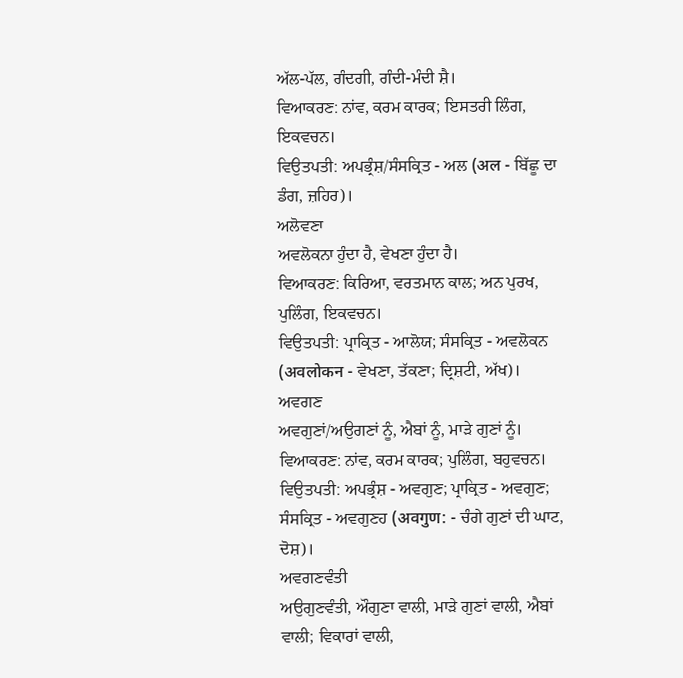ਅੱਲ-ਪੱਲ, ਗੰਦਗੀ, ਗੰਦੀ-ਮੰਦੀ ਸ਼ੈ।
ਵਿਆਕਰਣ: ਨਾਂਵ, ਕਰਮ ਕਾਰਕ; ਇਸਤਰੀ ਲਿੰਗ, ਇਕਵਚਨ।
ਵਿਉਤਪਤੀ: ਅਪਭ੍ਰੰਸ਼/ਸੰਸਕ੍ਰਿਤ - ਅਲ (अल - ਬਿੱਛੂ ਦਾ ਡੰਗ, ਜ਼ਹਿਰ)।
ਅਲੋਵਣਾ
ਅਵਲੋਕਨਾ ਹੁੰਦਾ ਹੈ, ਵੇਖਣਾ ਹੁੰਦਾ ਹੈ।
ਵਿਆਕਰਣ: ਕਿਰਿਆ, ਵਰਤਮਾਨ ਕਾਲ; ਅਨ ਪੁਰਖ, ਪੁਲਿੰਗ, ਇਕਵਚਨ।
ਵਿਉਤਪਤੀ: ਪ੍ਰਾਕ੍ਰਿਤ - ਆਲੋਯ; ਸੰਸਕ੍ਰਿਤ - ਅਵਲੋਕਨ (अवलोकन - ਵੇਖਣਾ, ਤੱਕਣਾ; ਦ੍ਰਿਸ਼ਟੀ, ਅੱਖ)।
ਅਵਗਣ
ਅਵਗੁਣਾਂ/ਅਉਗਣਾਂ ਨੂੰ, ਐਬਾਂ ਨੂੰ, ਮਾੜੇ ਗੁਣਾਂ ਨੂੰ।
ਵਿਆਕਰਣ: ਨਾਂਵ, ਕਰਮ ਕਾਰਕ; ਪੁਲਿੰਗ, ਬਹੁਵਚਨ।
ਵਿਉਤਪਤੀ: ਅਪਭ੍ਰੰਸ਼ - ਅਵਗੁਣ; ਪ੍ਰਾਕ੍ਰਿਤ - ਅਵਗੁਣ; ਸੰਸਕ੍ਰਿਤ - ਅਵਗੁਣਹ (अवगुण: - ਚੰਗੇ ਗੁਣਾਂ ਦੀ ਘਾਟ, ਦੋਸ਼)।
ਅਵਗਣਵੰਤੀ
ਅਉਗੁਣਵੰਤੀ, ਔਗੁਣਾ ਵਾਲੀ, ਮਾੜੇ ਗੁਣਾਂ ਵਾਲੀ, ਐਬਾਂ ਵਾਲੀ; ਵਿਕਾਰਾਂ ਵਾਲੀ,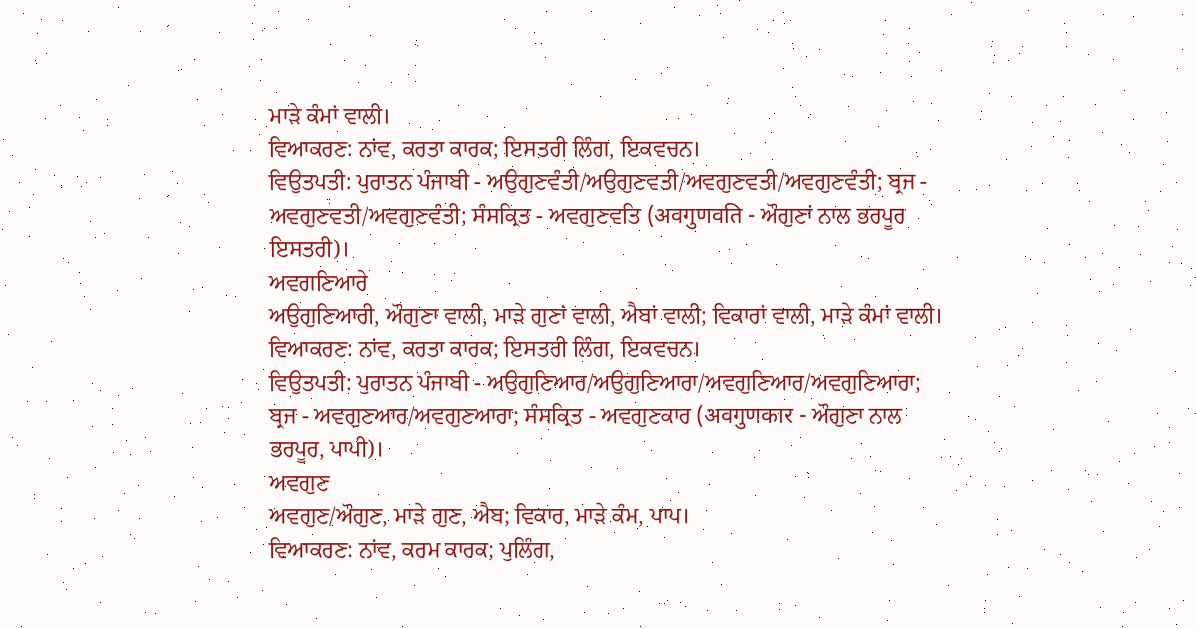ਮਾੜੇ ਕੰਮਾਂ ਵਾਲੀ।
ਵਿਆਕਰਣ: ਨਾਂਵ, ਕਰਤਾ ਕਾਰਕ; ਇਸਤਰੀ ਲਿੰਗ, ਇਕਵਚਨ।
ਵਿਉਤਪਤੀ: ਪੁਰਾਤਨ ਪੰਜਾਬੀ - ਅਉਗੁਣਵੰਤੀ/ਅਉਗੁਣਵਤੀ/ਅਵਗੁਣਵਤੀ/ਅਵਗੁਣਵੰਤੀ; ਬ੍ਰਜ - ਅਵਗੁਣਵਤੀ/ਅਵਗੁਣਵੰਤੀ; ਸੰਸਕ੍ਰਿਤ - ਅਵਗੁਣਵਤਿ (अवगुणवति - ਔਗੁਣਾਂ ਨਾਲ ਭਰਪੂਰ ਇਸਤਰੀ)।
ਅਵਗਣਿਆਰੇ
ਅਉਗੁਣਿਆਰੀ, ਔਗੁਣਾ ਵਾਲੀ, ਮਾੜੇ ਗੁਣਾਂ ਵਾਲੀ, ਐਬਾਂ ਵਾਲੀ; ਵਿਕਾਰਾਂ ਵਾਲੀ, ਮਾੜੇ ਕੰਮਾਂ ਵਾਲੀ।
ਵਿਆਕਰਣ: ਨਾਂਵ, ਕਰਤਾ ਕਾਰਕ; ਇਸਤਰੀ ਲਿੰਗ, ਇਕਵਚਨ।
ਵਿਉਤਪਤੀ: ਪੁਰਾਤਨ ਪੰਜਾਬੀ - ਅਉਗੁਣਿਆਰ/ਅਉਗੁਣਿਆਰਾ/ਅਵਗੁਣਿਆਰ/ਅਵਗੁਣਿਆਰਾ; ਬ੍ਰਜ - ਅਵਗੁਣਆਰ/ਅਵਗੁਣਆਰਾ; ਸੰਸਕ੍ਰਿਤ - ਅਵਗੁਣਕਾਰ (अवगुणकार - ਔਗੁਣਾ ਨਾਲ ਭਰਪੂਰ, ਪਾਪੀ)।
ਅਵਗੁਣ
ਅਵਗੁਣ/ਔਗੁਣ, ਮਾੜੇ ਗੁਣ, ਐਬ; ਵਿਕਾਰ, ਮਾੜੇ ਕੰਮ, ਪਾਪ।
ਵਿਆਕਰਣ: ਨਾਂਵ, ਕਰਮ ਕਾਰਕ; ਪੁਲਿੰਗ,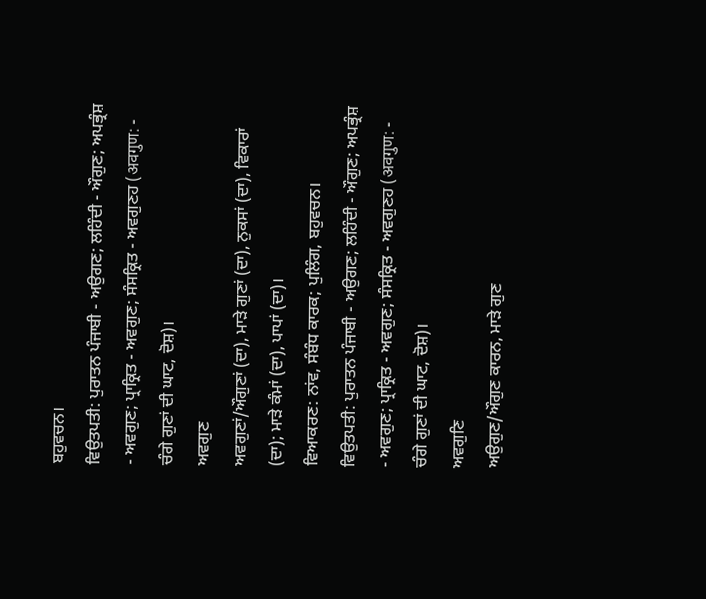ਬਹੁਵਚਨ।
ਵਿਉਤਪਤੀ: ਪੁਰਾਤਨ ਪੰਜਾਬੀ - ਅਉਗਣ; ਲਹਿੰਦੀ - ਔਗੁਣ; ਅਪਭ੍ਰੰਸ਼ - ਅਵਗੁਣ; ਪ੍ਰਾਕ੍ਰਿਤ - ਅਵਗੁਣ; ਸੰਸਕ੍ਰਿਤ - ਅਵਗੁਣਹ (अवगुण: - ਚੰਗੇ ਗੁਣਾਂ ਦੀ ਘਾਟ, ਦੋਸ਼)।
ਅਵਗੁਣ
ਅਵਗੁਣਾਂ/ਔਗੁਣਾਂ (ਦਾ), ਮਾੜੇ ਗੁਣਾਂ (ਦਾ), ਨੁਕਸਾਂ (ਦਾ), ਵਿਕਾਰਾਂ (ਦਾ); ਮਾੜੇ ਕੰਮਾਂ (ਦਾ), ਪਾਪਾਂ (ਦਾ)।
ਵਿਆਕਰਣ: ਨਾਂਵ, ਸੰਬੰਧ ਕਾਰਕ; ਪੁਲਿੰਗ, ਬਹੁਵਚਨ।
ਵਿਉਤਪਤੀ: ਪੁਰਾਤਨ ਪੰਜਾਬੀ - ਅਉਗਣ; ਲਹਿੰਦੀ - ਔਗੁਣ; ਅਪਭ੍ਰੰਸ਼ - ਅਵਗੁਣ; ਪ੍ਰਾਕ੍ਰਿਤ - ਅਵਗੁਣ; ਸੰਸਕ੍ਰਿਤ - ਅਵਗੁਣਹ (अवगुण: - ਚੰਗੇ ਗੁਣਾਂ ਦੀ ਘਾਟ, ਦੋਸ਼)।
ਅਵਗੁਣਿ
ਅਉਗੁਣ/ਔਗੁਣ ਕਾਰਨ, ਮਾੜੇ ਗੁਣ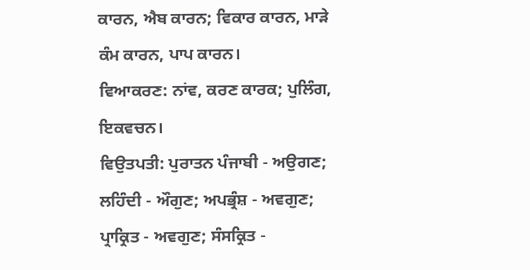ਕਾਰਨ, ਐਬ ਕਾਰਨ; ਵਿਕਾਰ ਕਾਰਨ, ਮਾੜੇ ਕੰਮ ਕਾਰਨ, ਪਾਪ ਕਾਰਨ।
ਵਿਆਕਰਣ: ਨਾਂਵ, ਕਰਣ ਕਾਰਕ; ਪੁਲਿੰਗ, ਇਕਵਚਨ।
ਵਿਉਤਪਤੀ: ਪੁਰਾਤਨ ਪੰਜਾਬੀ - ਅਉਗਣ; ਲਹਿੰਦੀ - ਔਗੁਣ; ਅਪਭ੍ਰੰਸ਼ - ਅਵਗੁਣ; ਪ੍ਰਾਕ੍ਰਿਤ - ਅਵਗੁਣ; ਸੰਸਕ੍ਰਿਤ -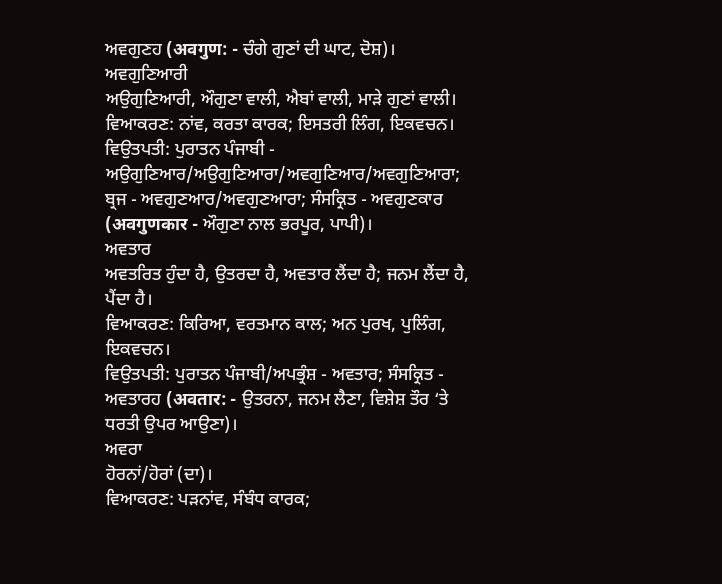ਅਵਗੁਣਹ (अवगुण: - ਚੰਗੇ ਗੁਣਾਂ ਦੀ ਘਾਟ, ਦੋਸ਼)।
ਅਵਗੁਣਿਆਰੀ
ਅਉਗੁਣਿਆਰੀ, ਔਗੁਣਾ ਵਾਲੀ, ਐਬਾਂ ਵਾਲੀ, ਮਾੜੇ ਗੁਣਾਂ ਵਾਲੀ।
ਵਿਆਕਰਣ: ਨਾਂਵ, ਕਰਤਾ ਕਾਰਕ; ਇਸਤਰੀ ਲਿੰਗ, ਇਕਵਚਨ।
ਵਿਉਤਪਤੀ: ਪੁਰਾਤਨ ਪੰਜਾਬੀ - ਅਉਗੁਣਿਆਰ/ਅਉਗੁਣਿਆਰਾ/ਅਵਗੁਣਿਆਰ/ਅਵਗੁਣਿਆਰਾ; ਬ੍ਰਜ - ਅਵਗੁਣਆਰ/ਅਵਗੁਣਆਰਾ; ਸੰਸਕ੍ਰਿਤ - ਅਵਗੁਣਕਾਰ (अवगुणकार - ਔਗੁਣਾ ਨਾਲ ਭਰਪੂਰ, ਪਾਪੀ)।
ਅਵਤਾਰ
ਅਵਤਰਿਤ ਹੁੰਦਾ ਹੈ, ਉਤਰਦਾ ਹੈ, ਅਵਤਾਰ ਲੈਂਦਾ ਹੈ; ਜਨਮ ਲੈਂਦਾ ਹੈ, ਪੈਂਦਾ ਹੈ।
ਵਿਆਕਰਣ: ਕਿਰਿਆ, ਵਰਤਮਾਨ ਕਾਲ; ਅਨ ਪੁਰਖ, ਪੁਲਿੰਗ, ਇਕਵਚਨ।
ਵਿਉਤਪਤੀ: ਪੁਰਾਤਨ ਪੰਜਾਬੀ/ਅਪਭ੍ਰੰਸ਼ - ਅਵਤਾਰ; ਸੰਸਕ੍ਰਿਤ - ਅਵਤਾਰਹ (अवतार: - ਉਤਰਨਾ, ਜਨਮ ਲੈਣਾ, ਵਿਸ਼ੇਸ਼ ਤੌਰ ‘ਤੇ ਧਰਤੀ ਉਪਰ ਆਉਣਾ)।
ਅਵਰਾ
ਹੋਰਨਾਂ/ਹੋਰਾਂ (ਦਾ)।
ਵਿਆਕਰਣ: ਪੜਨਾਂਵ, ਸੰਬੰਧ ਕਾਰਕ;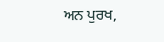ਅਨ ਪੁਰਖ,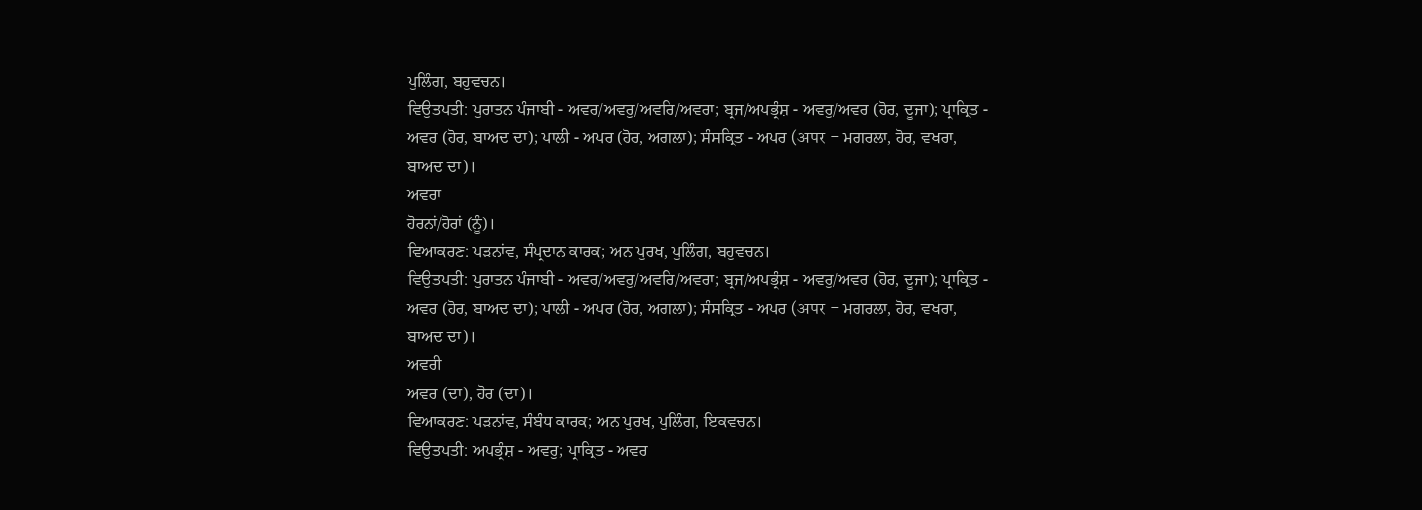ਪੁਲਿੰਗ, ਬਹੁਵਚਨ।
ਵਿਉਤਪਤੀ: ਪੁਰਾਤਨ ਪੰਜਾਬੀ - ਅਵਰ/ਅਵਰੁ/ਅਵਰਿ/ਅਵਰਾ; ਬ੍ਰਜ/ਅਪਭ੍ਰੰਸ਼ - ਅਵਰੁ/ਅਵਰ (ਹੋਰ, ਦੂਜਾ); ਪ੍ਰਾਕ੍ਰਿਤ - ਅਵਰ (ਹੋਰ, ਬਾਅਦ ਦਾ); ਪਾਲੀ - ਅਪਰ (ਹੋਰ, ਅਗਲਾ); ਸੰਸਕ੍ਰਿਤ - ਅਪਰ (अपर - ਮਗਰਲਾ, ਹੋਰ, ਵਖਰਾ, ਬਾਅਦ ਦਾ)।
ਅਵਰਾ
ਹੋਰਨਾਂ/ਹੋਰਾਂ (ਨੂੰ)।
ਵਿਆਕਰਣ: ਪੜਨਾਂਵ, ਸੰਪ੍ਰਦਾਨ ਕਾਰਕ; ਅਨ ਪੁਰਖ, ਪੁਲਿੰਗ, ਬਹੁਵਚਨ।
ਵਿਉਤਪਤੀ: ਪੁਰਾਤਨ ਪੰਜਾਬੀ - ਅਵਰ/ਅਵਰੁ/ਅਵਰਿ/ਅਵਰਾ; ਬ੍ਰਜ/ਅਪਭ੍ਰੰਸ਼ - ਅਵਰੁ/ਅਵਰ (ਹੋਰ, ਦੂਜਾ); ਪ੍ਰਾਕ੍ਰਿਤ - ਅਵਰ (ਹੋਰ, ਬਾਅਦ ਦਾ); ਪਾਲੀ - ਅਪਰ (ਹੋਰ, ਅਗਲਾ); ਸੰਸਕ੍ਰਿਤ - ਅਪਰ (अपर - ਮਗਰਲਾ, ਹੋਰ, ਵਖਰਾ, ਬਾਅਦ ਦਾ)।
ਅਵਰੀ
ਅਵਰ (ਦਾ), ਹੋਰ (ਦਾ)।
ਵਿਆਕਰਣ: ਪੜਨਾਂਵ, ਸੰਬੰਧ ਕਾਰਕ; ਅਨ ਪੁਰਖ, ਪੁਲਿੰਗ, ਇਕਵਚਨ।
ਵਿਉਤਪਤੀ: ਅਪਭ੍ਰੰਸ਼ - ਅਵਰੁ; ਪ੍ਰਾਕ੍ਰਿਤ - ਅਵਰ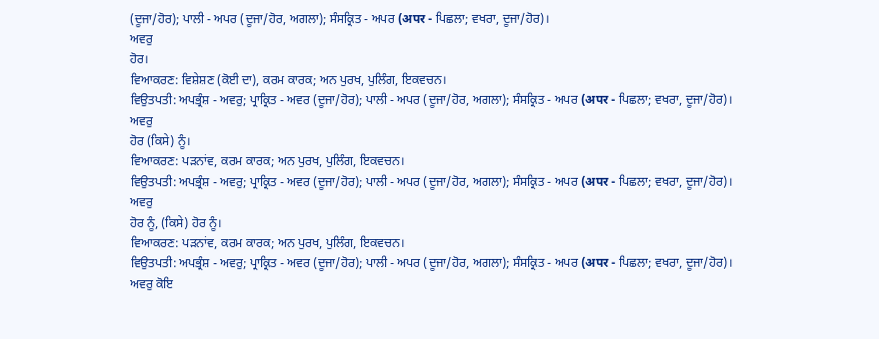(ਦੂਜਾ/ਹੋਰ); ਪਾਲੀ - ਅਪਰ (ਦੂਜਾ/ਹੋਰ, ਅਗਲਾ); ਸੰਸਕ੍ਰਿਤ - ਅਪਰ (अपर - ਪਿਛਲਾ; ਵਖਰਾ, ਦੂਜਾ/ਹੋਰ)।
ਅਵਰੁ
ਹੋਰ।
ਵਿਆਕਰਣ: ਵਿਸ਼ੇਸ਼ਣ (ਕੋਈ ਦਾ), ਕਰਮ ਕਾਰਕ; ਅਨ ਪੁਰਖ, ਪੁਲਿੰਗ, ਇਕਵਚਨ।
ਵਿਉਤਪਤੀ: ਅਪਭ੍ਰੰਸ਼ - ਅਵਰੁ; ਪ੍ਰਾਕ੍ਰਿਤ - ਅਵਰ (ਦੂਜਾ/ਹੋਰ); ਪਾਲੀ - ਅਪਰ (ਦੂਜਾ/ਹੋਰ, ਅਗਲਾ); ਸੰਸਕ੍ਰਿਤ - ਅਪਰ (अपर - ਪਿਛਲਾ; ਵਖਰਾ, ਦੂਜਾ/ਹੋਰ)।
ਅਵਰੁ
ਹੋਰ (ਕਿਸੇ) ਨੂੰ।
ਵਿਆਕਰਣ: ਪੜਨਾਂਵ, ਕਰਮ ਕਾਰਕ; ਅਨ ਪੁਰਖ, ਪੁਲਿੰਗ, ਇਕਵਚਨ।
ਵਿਉਤਪਤੀ: ਅਪਭ੍ਰੰਸ਼ - ਅਵਰੁ; ਪ੍ਰਾਕ੍ਰਿਤ - ਅਵਰ (ਦੂਜਾ/ਹੋਰ); ਪਾਲੀ - ਅਪਰ (ਦੂਜਾ/ਹੋਰ, ਅਗਲਾ); ਸੰਸਕ੍ਰਿਤ - ਅਪਰ (अपर - ਪਿਛਲਾ; ਵਖਰਾ, ਦੂਜਾ/ਹੋਰ)।
ਅਵਰੁ
ਹੋਰ ਨੂੰ, (ਕਿਸੇ) ਹੋਰ ਨੂੰ।
ਵਿਆਕਰਣ: ਪੜਨਾਂਵ, ਕਰਮ ਕਾਰਕ; ਅਨ ਪੁਰਖ, ਪੁਲਿੰਗ, ਇਕਵਚਨ।
ਵਿਉਤਪਤੀ: ਅਪਭ੍ਰੰਸ਼ - ਅਵਰੁ; ਪ੍ਰਾਕ੍ਰਿਤ - ਅਵਰ (ਦੂਜਾ/ਹੋਰ); ਪਾਲੀ - ਅਪਰ (ਦੂਜਾ/ਹੋਰ, ਅਗਲਾ); ਸੰਸਕ੍ਰਿਤ - ਅਪਰ (अपर - ਪਿਛਲਾ; ਵਖਰਾ, ਦੂਜਾ/ਹੋਰ)।
ਅਵਰੁ ਕੋਇ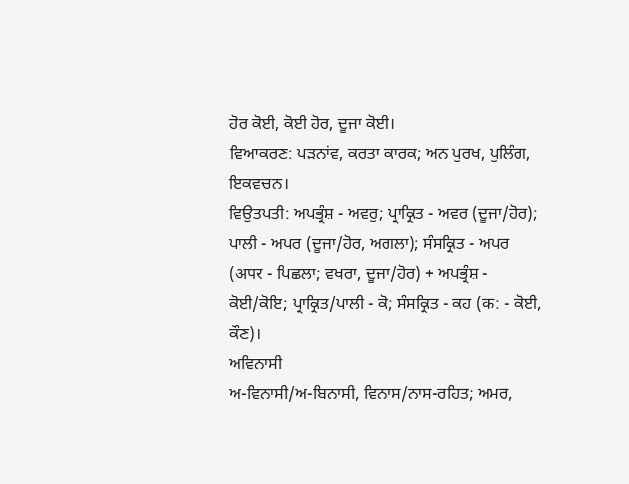ਹੋਰ ਕੋਈ, ਕੋਈ ਹੋਰ, ਦੂਜਾ ਕੋਈ।
ਵਿਆਕਰਣ: ਪੜਨਾਂਵ, ਕਰਤਾ ਕਾਰਕ; ਅਨ ਪੁਰਖ, ਪੁਲਿੰਗ, ਇਕਵਚਨ।
ਵਿਉਤਪਤੀ: ਅਪਭ੍ਰੰਸ਼ - ਅਵਰੁ; ਪ੍ਰਾਕ੍ਰਿਤ - ਅਵਰ (ਦੂਜਾ/ਹੋਰ); ਪਾਲੀ - ਅਪਰ (ਦੂਜਾ/ਹੋਰ, ਅਗਲਾ); ਸੰਸਕ੍ਰਿਤ - ਅਪਰ (अपर - ਪਿਛਲਾ; ਵਖਰਾ, ਦੂਜਾ/ਹੋਰ) + ਅਪਭ੍ਰੰਸ਼ - ਕੋਈ/ਕੋਇ; ਪ੍ਰਾਕ੍ਰਿਤ/ਪਾਲੀ - ਕੋ; ਸੰਸਕ੍ਰਿਤ - ਕਹ (क: - ਕੋਈ, ਕੌਣ)।
ਅਵਿਨਾਸੀ
ਅ-ਵਿਨਾਸੀ/ਅ-ਬਿਨਾਸੀ, ਵਿਨਾਸ/ਨਾਸ-ਰਹਿਤ; ਅਮਰ,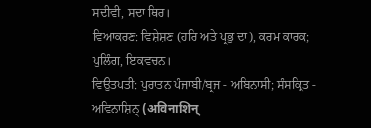ਸਦੀਵੀ, ਸਦਾ ਥਿਰ।
ਵਿਆਕਰਣ: ਵਿਸ਼ੇਸ਼ਣ (ਹਰਿ ਅਤੇ ਪ੍ਰਭੁ ਦਾ), ਕਰਮ ਕਾਰਕ; ਪੁਲਿੰਗ, ਇਕਵਚਨ।
ਵਿਉਤਪਤੀ: ਪੁਰਾਤਨ ਪੰਜਾਬੀ/ਬ੍ਰਜ - ਅਬਿਨਾਸੀ; ਸੰਸਕ੍ਰਿਤ - ਅਵਿਨਾਸ਼ਿਨ੍ (अविनाशिन्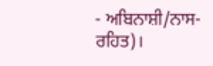- ਅਬਿਨਾਸ਼ੀ/ਨਾਸ-ਰਹਿਤ)।